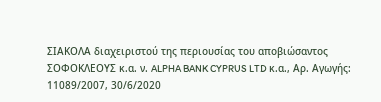ΣΙΑΚΟΛΑ διαχειριστού της περιουσίας του αποβιώσαντος ΣΟΦΟΚΛΕΟΥΣ κ.α. ν. ALPHA BANK CYPRUS LTD κ.α., Αρ. Αγωγής: 11089/2007, 30/6/2020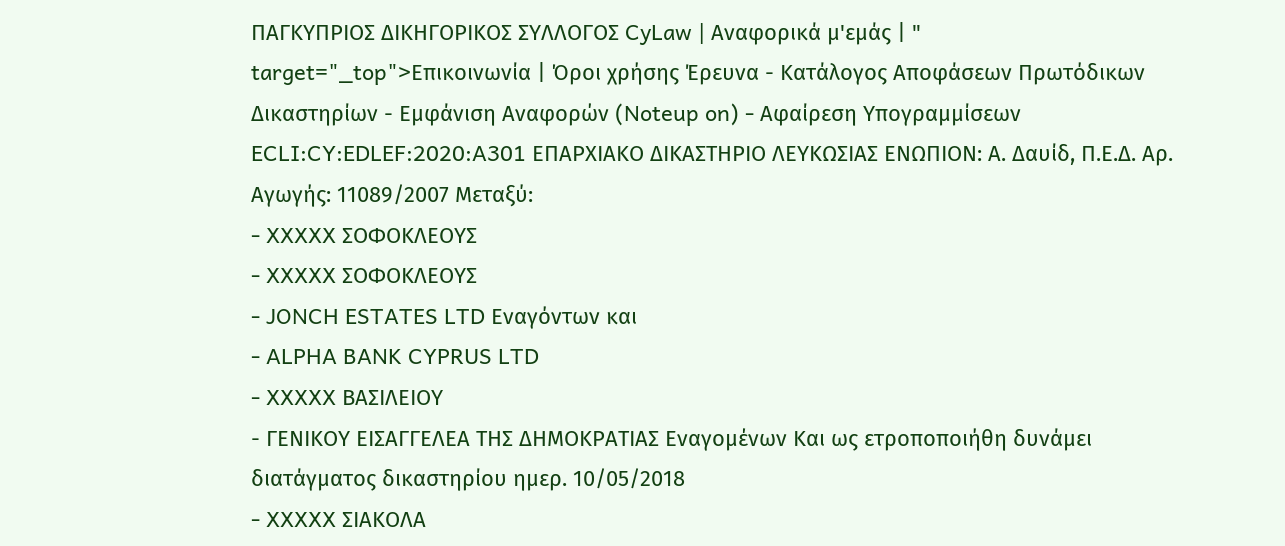ΠΑΓΚΥΠΡΙΟΣ ΔΙΚΗΓΟΡΙΚΟΣ ΣΥΛΛΟΓΟΣ CyLaw | Αναφορικά μ'εμάς | " target="_top">Επικοινωνία | Όροι χρήσης Έρευνα - Κατάλογος Αποφάσεων Πρωτόδικων Δικαστηρίων - Εμφάνιση Αναφορών (Noteup on) - Αφαίρεση Υπογραμμίσεων ECLI:CY:EDLEF:2020:A301 ΕΠΑΡΧΙΑΚΟ ΔΙΚΑΣΤΗΡΙΟ ΛΕΥΚΩΣΙΑΣ ΕΝΩΠΙΟΝ: Α. Δαυίδ, Π.Ε.Δ. Αρ. Αγωγής: 11089/2007 Μεταξύ:
- XXXXX ΣΟΦΟΚΛΕΟΥΣ
- XXXXX ΣΟΦΟΚΛΕΟΥΣ
- JONCH ESTATES LTD Εναγόντων και
- ALPHA BANK CYPRUS LTD
- XXXXX ΒΑΣΙΛΕΙΟΥ
- ΓΕΝΙΚΟΥ ΕΙΣΑΓΓΕΛΕΑ ΤΗΣ ΔΗΜΟΚΡΑΤΙΑΣ Εναγομένων Και ως ετροποποιήθη δυνάμει διατάγματος δικαστηρίου ημερ. 10/05/2018
- XXXXX ΣΙΑΚΟΛΑ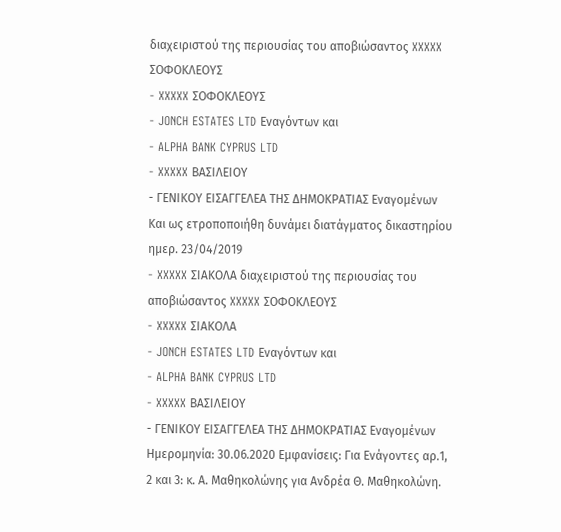διαχειριστού της περιουσίας του αποβιώσαντος XXXXX ΣΟΦΟΚΛΕΟΥΣ
- XXXXX ΣΟΦΟΚΛΕΟΥΣ
- JONCH ESTATES LTD Εναγόντων και
- ALPHA BANK CYPRUS LTD
- XXXXX ΒΑΣΙΛΕΙΟΥ
- ΓΕΝΙΚΟΥ ΕΙΣΑΓΓΕΛΕΑ ΤΗΣ ΔΗΜΟΚΡΑΤΙΑΣ Εναγομένων Και ως ετροποποιήθη δυνάμει διατάγματος δικαστηρίου ημερ. 23/04/2019
- XXXXX ΣΙΑΚΟΛΑ διαχειριστού της περιουσίας του αποβιώσαντος XXXXX ΣΟΦΟΚΛΕΟΥΣ
- XXXXX ΣΙΑΚΟΛΑ
- JONCH ESTATES LTD Εναγόντων και
- ALPHA BANK CYPRUS LTD
- XXXXX ΒΑΣΙΛΕΙΟΥ
- ΓΕΝΙΚΟΥ ΕΙΣΑΓΓΕΛΕΑ ΤΗΣ ΔΗΜΟΚΡΑΤΙΑΣ Εναγομένων Ημερομηνία: 30.06.2020 Εμφανίσεις: Για Ενάγοντες αρ.1, 2 και 3: κ. Α. Μαθηκολώνης για Ανδρέα Θ. Μαθηκολώνη.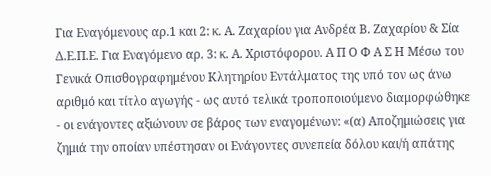Για Εναγόμενους αρ.1 και 2: κ. Α. Ζαχαρίου για Ανδρέα Β. Ζαχαρίου & Σία Δ.Ε.Π.Ε. Για Εναγόμενο αρ. 3: κ. Α. Χριστόφορου. Α Π Ο Φ Α Σ Η Μέσω του Γενικά Οπισθογραφημένου Κλητηρίου Εντάλματος της υπό τον ως άνω αριθμό και τίτλο αγωγής - ως αυτό τελικά τροποποιούμενο διαμορφώθηκε - οι ενάγοντες αξιώνουν σε βάρος των εναγομένων: «(α) Αποζημιώσεις για ζημιά την οποίαν υπέστησαν οι Ενάγοντες συνεπεία δόλου και/ή απάτης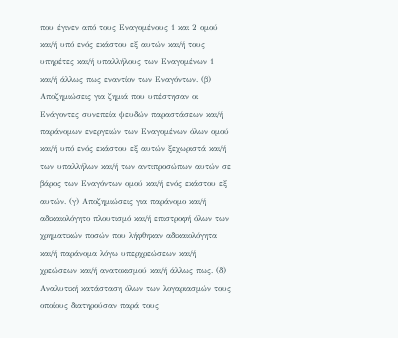που έγινεν από τους Εναγομένους 1 και 2 ομού και/ή υπό ενός εκάστου εξ αυτών και/ή τους υπηρέτες και/ή υπαλλήλους των Εναγομένων 1 και/ή άλλως πως εναντίον των Εναγόντων. (β) Αποζημιώσεις για ζημιά που υπέστησαν οι Ενάγοντες συνεπεία ψευδών παραστάσεων και/ή παράνομων ενεργειών των Εναγομένων όλων ομού και/ή υπό ενός εκάστου εξ αυτών ξεχωριστά και/ή των υπαλλήλων και/ή των αντιπροσώπων αυτών σε βάρος των Εναγόντων ομού και/ή ενός εκάστου εξ αυτών. (γ) Αποζημιώσεις για παράνομο και/ή αδικαιολόγητο πλουτισμό και/ή επιστροφή όλων των χρηματικών ποσών που λήφθηκαν αδικαιολόγητα και/ή παράνομα λόγω υπερχρεώσεων και/ή χρεώσεων και/ή ανατοκισμού και/ή άλλως πως. (δ) Αναλυτική κατάσταση όλων των λογαριασμών τους οποίους διατηρούσαν παρά τους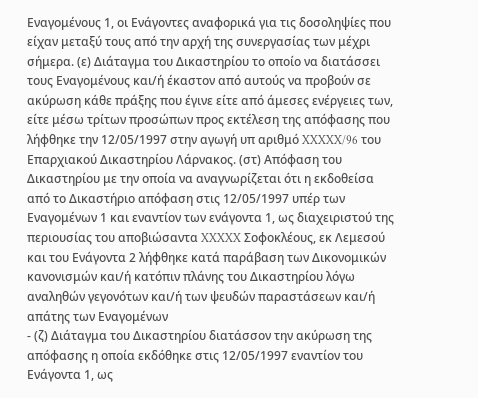Εναγομένους 1, οι Ενάγοντες αναφορικά για τις δοσοληψίες που είχαν μεταξύ τους από την αρχή της συνεργασίας των μέχρι σήμερα. (ε) Διάταγμα του Δικαστηρίου το οποίο να διατάσσει τους Εναγομένους και/ή έκαστον από αυτούς να προβούν σε ακύρωση κάθε πράξης που έγινε είτε από άμεσες ενέργειες των, είτε μέσω τρίτων προσώπων προς εκτέλεση της απόφασης που λήφθηκε την 12/05/1997 στην αγωγή υπ αριθμό XXXXX/96 του Επαρχιακού Δικαστηρίου Λάρνακος. (στ) Απόφαση του Δικαστηρίου με την οποία να αναγνωρίζεται ότι η εκδοθείσα από το Δικαστήριο απόφαση στις 12/05/1997 υπέρ των Εναγομένων 1 και εναντίον των ενάγοντα 1, ως διαχειριστού της περιουσίας του αποβιώσαντα XXXXX Σοφοκλέους, εκ Λεμεσού και του Ενάγοντα 2 λήφθηκε κατά παράβαση των Δικονομικών κανονισμών και/ή κατόπιν πλάνης του Δικαστηρίου λόγω αναληθών γεγονότων και/ή των ψευδών παραστάσεων και/ή απάτης των Εναγομένων
- (ζ) Διάταγμα του Δικαστηρίου διατάσσον την ακύρωση της απόφασης η οποία εκδόθηκε στις 12/05/1997 εναντίον του Ενάγοντα 1, ως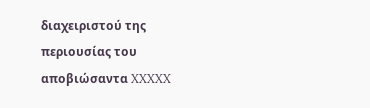διαχειριστού της περιουσίας του αποβιώσαντα XXXXX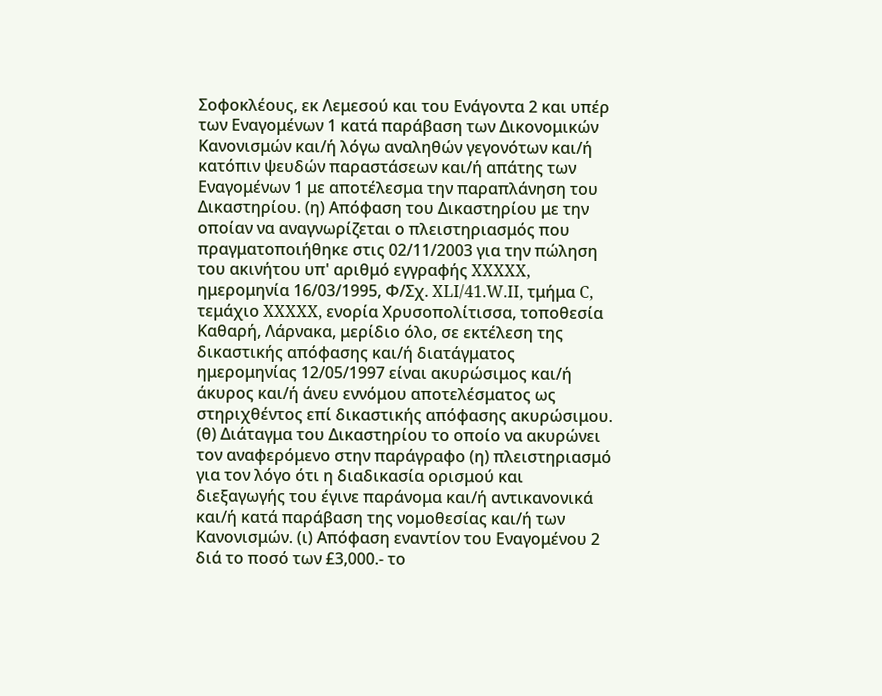Σοφοκλέους, εκ Λεμεσού και του Ενάγοντα 2 και υπέρ των Εναγομένων 1 κατά παράβαση των Δικονομικών Κανονισμών και/ή λόγω αναληθών γεγονότων και/ή κατόπιν ψευδών παραστάσεων και/ή απάτης των Εναγομένων 1 με αποτέλεσμα την παραπλάνηση του Δικαστηρίου. (η) Απόφαση του Δικαστηρίου με την οποίαν να αναγνωρίζεται ο πλειστηριασμός που πραγματοποιήθηκε στις 02/11/2003 για την πώληση του ακινήτου υπ' αριθμό εγγραφής XXXXX, ημερομηνία 16/03/1995, Φ/Σχ. XLI/41.W.II, τμήμα C, τεμάχιο XXXXX, ενορία Χρυσοπολίτισσα, τοποθεσία Καθαρή, Λάρνακα, μερίδιο όλο, σε εκτέλεση της δικαστικής απόφασης και/ή διατάγματος ημερομηνίας 12/05/1997 είναι ακυρώσιμος και/ή άκυρος και/ή άνευ εννόμου αποτελέσματος ως στηριχθέντος επί δικαστικής απόφασης ακυρώσιμου. (θ) Διάταγμα του Δικαστηρίου το οποίο να ακυρώνει τον αναφερόμενο στην παράγραφο (η) πλειστηριασμό για τον λόγο ότι η διαδικασία ορισμού και διεξαγωγής του έγινε παράνομα και/ή αντικανονικά και/ή κατά παράβαση της νομοθεσίας και/ή των Κανονισμών. (ι) Απόφαση εναντίον του Εναγομένου 2 διά το ποσό των £3,000.- το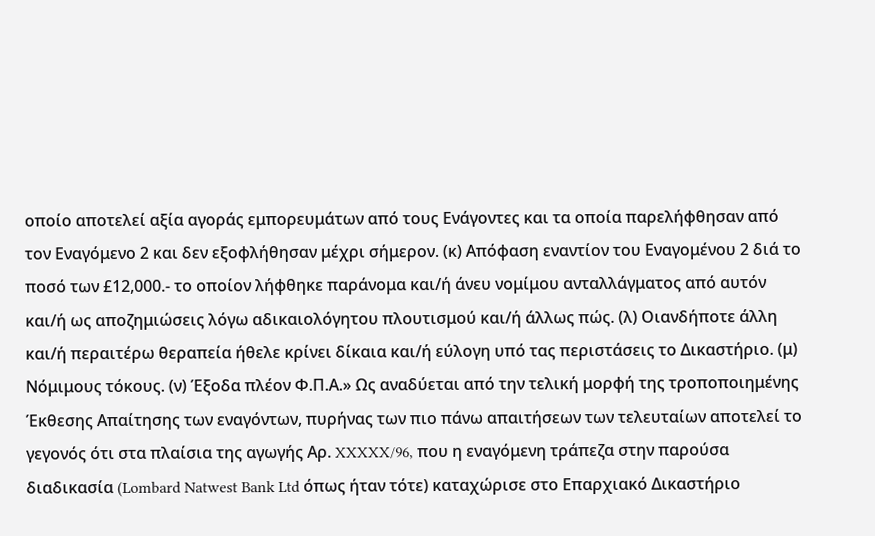οποίο αποτελεί αξία αγοράς εμπορευμάτων από τους Ενάγοντες και τα οποία παρελήφθησαν από τον Εναγόμενο 2 και δεν εξοφλήθησαν μέχρι σήμερον. (κ) Απόφαση εναντίον του Εναγομένου 2 διά το ποσό των £12,000.- το οποίον λήφθηκε παράνομα και/ή άνευ νομίμου ανταλλάγματος από αυτόν και/ή ως αποζημιώσεις λόγω αδικαιολόγητου πλουτισμού και/ή άλλως πώς. (λ) Οιανδήποτε άλλη και/ή περαιτέρω θεραπεία ήθελε κρίνει δίκαια και/ή εύλογη υπό τας περιστάσεις το Δικαστήριο. (μ) Νόμιμους τόκους. (ν) Έξοδα πλέον Φ.Π.Α.» Ως αναδύεται από την τελική μορφή της τροποποιημένης Έκθεσης Απαίτησης των εναγόντων, πυρήνας των πιο πάνω απαιτήσεων των τελευταίων αποτελεί το γεγονός ότι στα πλαίσια της αγωγής Αρ. XXXXX/96, που η εναγόμενη τράπεζα στην παρούσα διαδικασία (Lombard Natwest Bank Ltd όπως ήταν τότε) καταχώρισε στο Επαρχιακό Δικαστήριο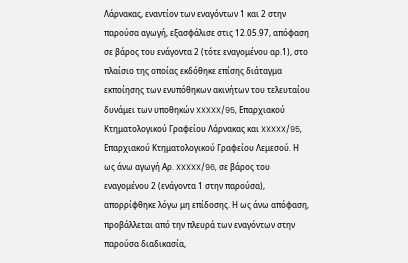Λάρνακας, εναντίον των εναγόντων 1 και 2 στην παρούσα αγωγή, εξασφάλισε στις 12.05.97, απόφαση σε βάρος του ενάγοντα 2 (τότε εναγομένου αρ.1), στο πλαίσιο της οποίας εκδόθηκε επίσης διάταγμα εκποίησης των ενυπόθηκων ακινήτων του τελευταίου δυνάμει των υποθηκών XXXXX/95, Επαρχιακού Κτηματολογικού Γραφείου Λάρνακας και XXXXX/95, Επαρχιακού Κτηματολογικού Γραφείου Λεμεσού. Η ως άνω αγωγή Αρ. XXXXX/96, σε βάρος του εναγομένου 2 (ενάγοντα 1 στην παρούσα), απορρίφθηκε λόγω μη επίδοσης. Η ως άνω απόφαση, προβάλλεται από την πλευρά των εναγόντων στην παρούσα διαδικασία,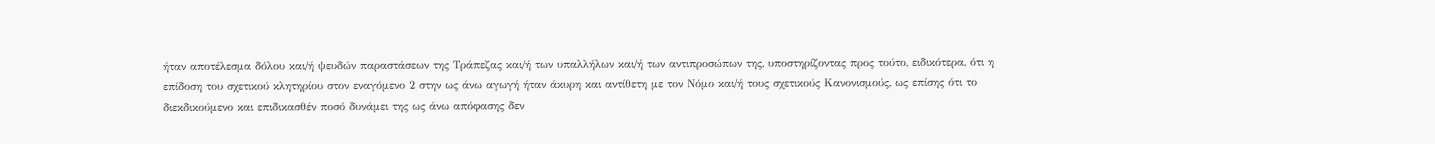ήταν αποτέλεσμα δόλου και/ή ψευδών παραστάσεων της Τράπεζας και/ή των υπαλλήλων και/ή των αντιπροσώπων της, υποστηρίζοντας προς τούτο, ειδικότερα, ότι η επίδοση του σχετικού κλητηρίου στον εναγόμενο 2 στην ως άνω αγωγή ήταν άκυρη και αντίθετη με τον Νόμο και/ή τους σχετικούς Κανονισμούς, ως επίσης ότι το διεκδικούμενο και επιδικασθέν ποσό δυνάμει της ως άνω απόφασης δεν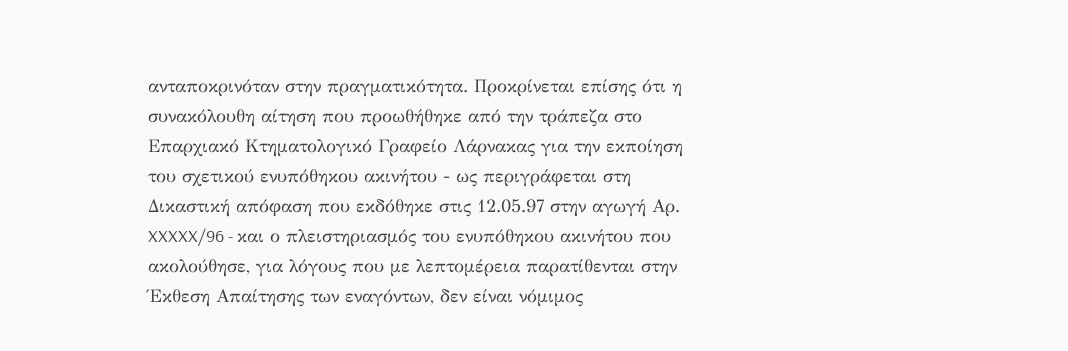ανταποκρινόταν στην πραγματικότητα. Προκρίνεται επίσης ότι η συνακόλουθη αίτηση που προωθήθηκε από την τράπεζα στο Επαρχιακό Κτηματολογικό Γραφείο Λάρνακας για την εκποίηση του σχετικού ενυπόθηκου ακινήτου - ως περιγράφεται στη Δικαστική απόφαση που εκδόθηκε στις 12.05.97 στην αγωγή Αρ. XXXXX/96 - και ο πλειστηριασμός του ενυπόθηκου ακινήτου που ακολούθησε, για λόγους που με λεπτομέρεια παρατίθενται στην Έκθεση Απαίτησης των εναγόντων, δεν είναι νόμιμος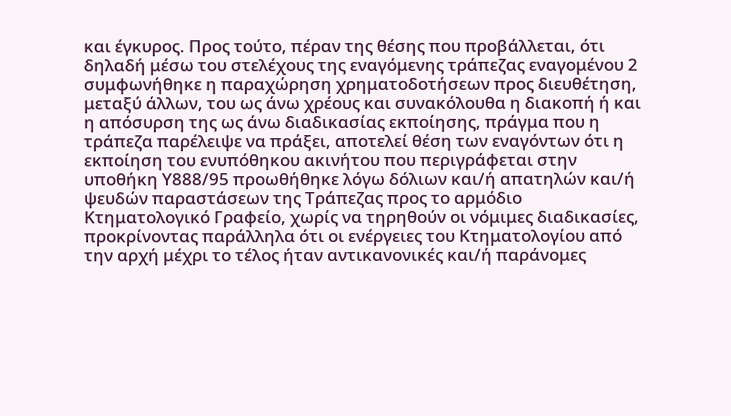και έγκυρος. Προς τούτο, πέραν της θέσης που προβάλλεται, ότι δηλαδή μέσω του στελέχους της εναγόμενης τράπεζας εναγομένου 2 συμφωνήθηκε η παραχώρηση χρηματοδοτήσεων προς διευθέτηση, μεταξύ άλλων, του ως άνω χρέους και συνακόλουθα η διακοπή ή και η απόσυρση της ως άνω διαδικασίας εκποίησης, πράγμα που η τράπεζα παρέλειψε να πράξει, αποτελεί θέση των εναγόντων ότι η εκποίηση του ενυπόθηκου ακινήτου που περιγράφεται στην υποθήκη Υ888/95 προωθήθηκε λόγω δόλιων και/ή απατηλών και/ή ψευδών παραστάσεων της Τράπεζας προς το αρμόδιο Κτηματολογικό Γραφείο, χωρίς να τηρηθούν οι νόμιμες διαδικασίες, προκρίνοντας παράλληλα ότι οι ενέργειες του Κτηματολογίου από την αρχή μέχρι το τέλος ήταν αντικανονικές και/ή παράνομες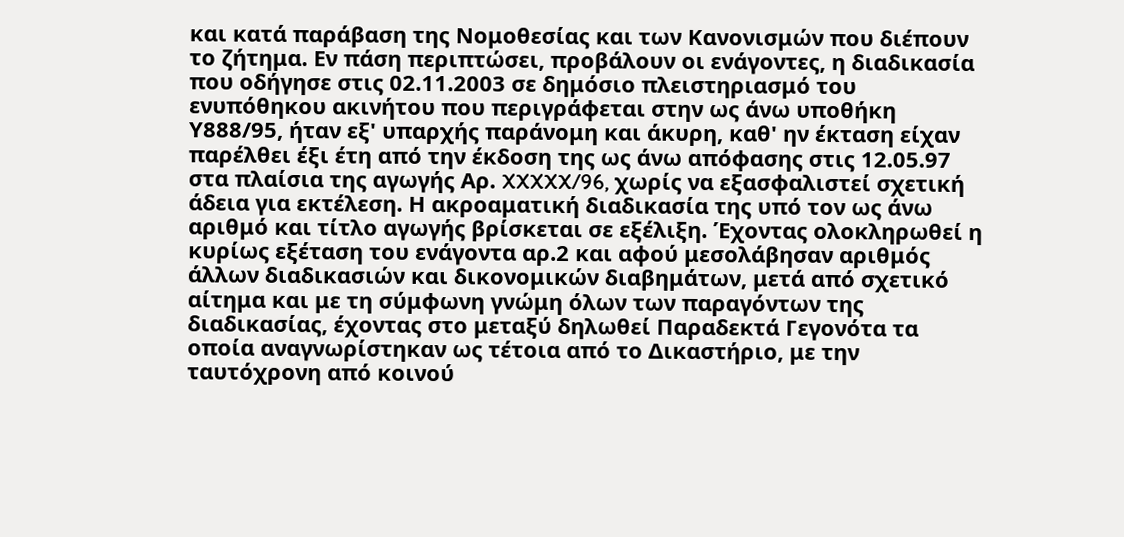και κατά παράβαση της Νομοθεσίας και των Κανονισμών που διέπουν το ζήτημα. Εν πάση περιπτώσει, προβάλουν οι ενάγοντες, η διαδικασία που οδήγησε στις 02.11.2003 σε δημόσιο πλειστηριασμό του ενυπόθηκου ακινήτου που περιγράφεται στην ως άνω υποθήκη Υ888/95, ήταν εξ' υπαρχής παράνομη και άκυρη, καθ' ην έκταση είχαν παρέλθει έξι έτη από την έκδοση της ως άνω απόφασης στις 12.05.97 στα πλαίσια της αγωγής Αρ. XXXXX/96, χωρίς να εξασφαλιστεί σχετική άδεια για εκτέλεση. Η ακροαματική διαδικασία της υπό τον ως άνω αριθμό και τίτλο αγωγής βρίσκεται σε εξέλιξη. Έχοντας ολοκληρωθεί η κυρίως εξέταση του ενάγοντα αρ.2 και αφού μεσολάβησαν αριθμός άλλων διαδικασιών και δικονομικών διαβημάτων, μετά από σχετικό αίτημα και με τη σύμφωνη γνώμη όλων των παραγόντων της διαδικασίας, έχοντας στο μεταξύ δηλωθεί Παραδεκτά Γεγονότα τα οποία αναγνωρίστηκαν ως τέτοια από το Δικαστήριο, με την ταυτόχρονη από κοινού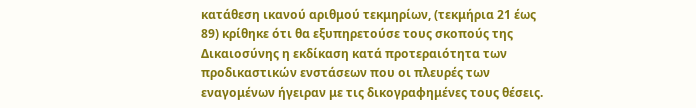κατάθεση ικανού αριθμού τεκμηρίων, (τεκμήρια 21 έως 89) κρίθηκε ότι θα εξυπηρετούσε τους σκοπούς της Δικαιοσύνης η εκδίκαση κατά προτεραιότητα των προδικαστικών ενστάσεων που οι πλευρές των εναγομένων ήγειραν με τις δικογραφημένες τους θέσεις.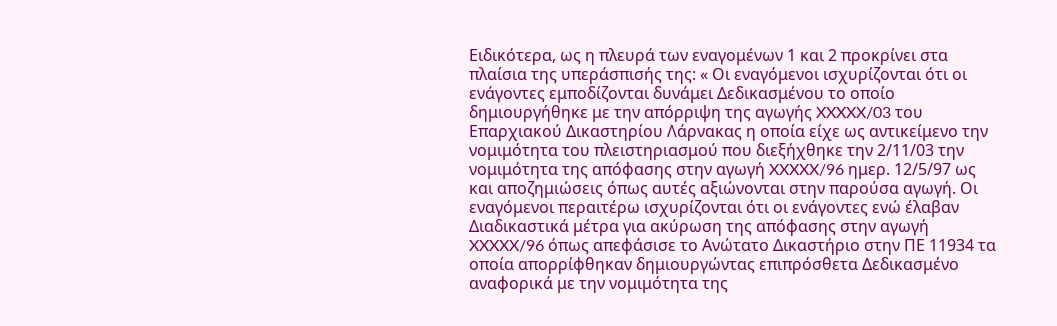Ειδικότερα, ως η πλευρά των εναγομένων 1 και 2 προκρίνει στα πλαίσια της υπεράσπισής της: « Οι εναγόμενοι ισχυρίζονται ότι οι ενάγοντες εμποδίζονται δυνάμει Δεδικασμένου το οποίο δημιουργήθηκε με την απόρριψη της αγωγής XXXXX/03 του Επαρχιακού Δικαστηρίου Λάρνακας η οποία είχε ως αντικείμενο την νομιμότητα του πλειστηριασμού που διεξήχθηκε την 2/11/03 την νομιμότητα της απόφασης στην αγωγή XXXXX/96 ημερ. 12/5/97 ως και αποζημιώσεις όπως αυτές αξιώνονται στην παρούσα αγωγή. Οι εναγόμενοι περαιτέρω ισχυρίζονται ότι οι ενάγοντες ενώ έλαβαν Διαδικαστικά μέτρα για ακύρωση της απόφασης στην αγωγή XXXXX/96 όπως απεφάσισε το Ανώτατο Δικαστήριο στην ΠΕ 11934 τα οποία απορρίφθηκαν δημιουργώντας επιπρόσθετα Δεδικασμένο αναφορικά με την νομιμότητα της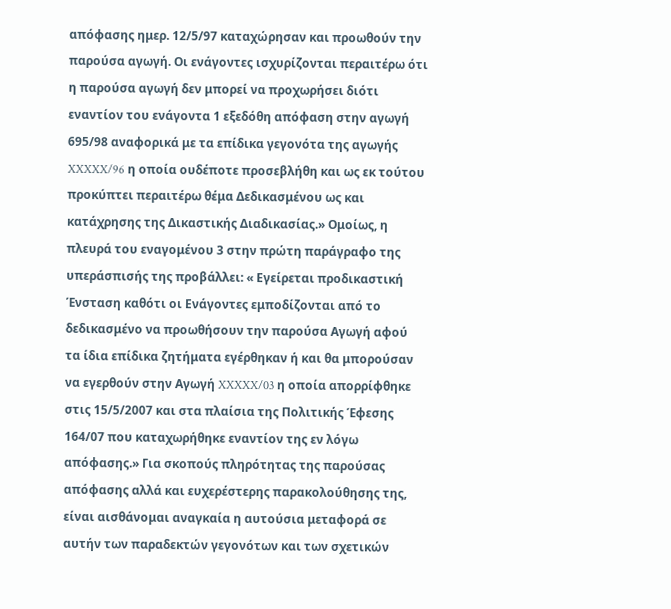απόφασης ημερ. 12/5/97 καταχώρησαν και προωθούν την παρούσα αγωγή. Οι ενάγοντες ισχυρίζονται περαιτέρω ότι η παρούσα αγωγή δεν μπορεί να προχωρήσει διότι εναντίον του ενάγοντα 1 εξεδόθη απόφαση στην αγωγή 695/98 αναφορικά με τα επίδικα γεγονότα της αγωγής XXXXX/96 η οποία ουδέποτε προσεβλήθη και ως εκ τούτου προκύπτει περαιτέρω θέμα Δεδικασμένου ως και κατάχρησης της Δικαστικής Διαδικασίας.» Ομοίως, η πλευρά του εναγομένου 3 στην πρώτη παράγραφο της υπεράσπισής της προβάλλει: « Εγείρεται προδικαστική Ένσταση καθότι οι Ενάγοντες εμποδίζονται από το δεδικασμένο να προωθήσουν την παρούσα Αγωγή αφού τα ίδια επίδικα ζητήματα εγέρθηκαν ή και θα μπορούσαν να εγερθούν στην Αγωγή XXXXX/03 η οποία απορρίφθηκε στις 15/5/2007 και στα πλαίσια της Πολιτικής Έφεσης 164/07 που καταχωρήθηκε εναντίον της εν λόγω απόφασης.» Για σκοπούς πληρότητας της παρούσας απόφασης αλλά και ευχερέστερης παρακολούθησης της, είναι αισθάνομαι αναγκαία η αυτούσια μεταφορά σε αυτήν των παραδεκτών γεγονότων και των σχετικών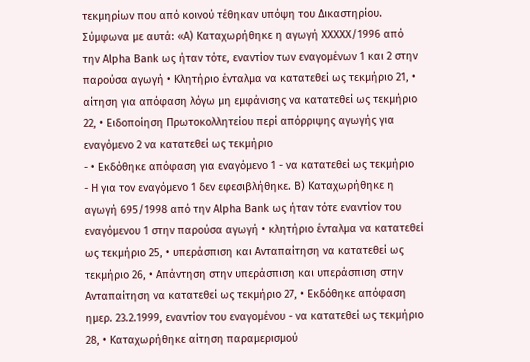τεκμηρίων που από κοινού τέθηκαν υπόψη του Δικαστηρίου. Σύμφωνα με αυτά: «Α) Καταχωρήθηκε η αγωγή XXXXX/1996 από την Alpha Bank ως ήταν τότε, εναντίον των εναγομένων 1 και 2 στην παρούσα αγωγή • Κλητήριο ένταλμα να κατατεθεί ως τεκμήριο 21, • αίτηση για απόφαση λόγω μη εμφάνισης να κατατεθεί ως τεκμήριο 22, • Ειδοποίηση Πρωτοκολλητείου περί απόρριψης αγωγής για εναγόμενο 2 να κατατεθεί ως τεκμήριο
- • Εκδόθηκε απόφαση για εναγόμενο 1 - να κατατεθεί ως τεκμήριο
- Η για τον εναγόμενο 1 δεν εφεσιβλήθηκε. Β) Καταχωρήθηκε η αγωγή 695/1998 από την Alpha Bank ως ήταν τότε εναντίον του εναγόμενου 1 στην παρούσα αγωγή • κλητήριο ένταλμα να κατατεθεί ως τεκμήριο 25, • υπεράσπιση και Ανταπαίτηση να κατατεθεί ως τεκμήριο 26, • Απάντηση στην υπεράσπιση και υπεράσπιση στην Ανταπαίτηση να κατατεθεί ως τεκμήριο 27, • Εκδόθηκε απόφαση ημερ. 23.2.1999, εναντίον του εναγομένου - να κατατεθεί ως τεκμήριο 28, • Καταχωρήθηκε αίτηση παραμερισμού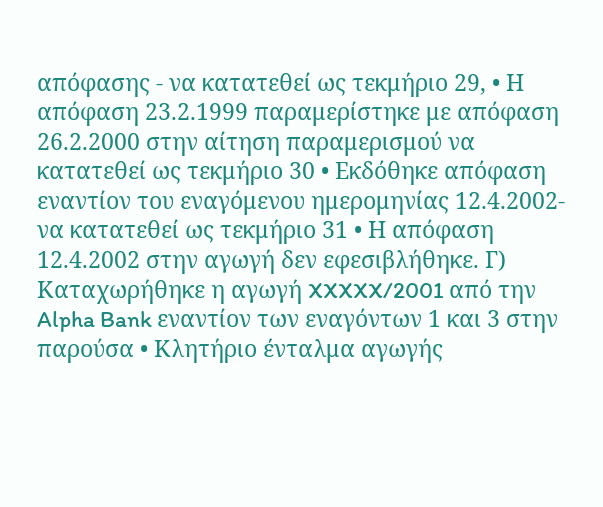απόφασης - να κατατεθεί ως τεκμήριο 29, • Η απόφαση 23.2.1999 παραμερίστηκε με απόφαση 26.2.2000 στην αίτηση παραμερισμού να κατατεθεί ως τεκμήριο 30 • Εκδόθηκε απόφαση εναντίον του εναγόμενου ημερομηνίας 12.4.2002- να κατατεθεί ως τεκμήριο 31 • Η απόφαση 12.4.2002 στην αγωγή δεν εφεσιβλήθηκε. Γ) Καταχωρήθηκε η αγωγή XXXXX/2001 από την Alpha Bank εναντίον των εναγόντων 1 και 3 στην παρούσα • Κλητήριο ένταλμα αγωγής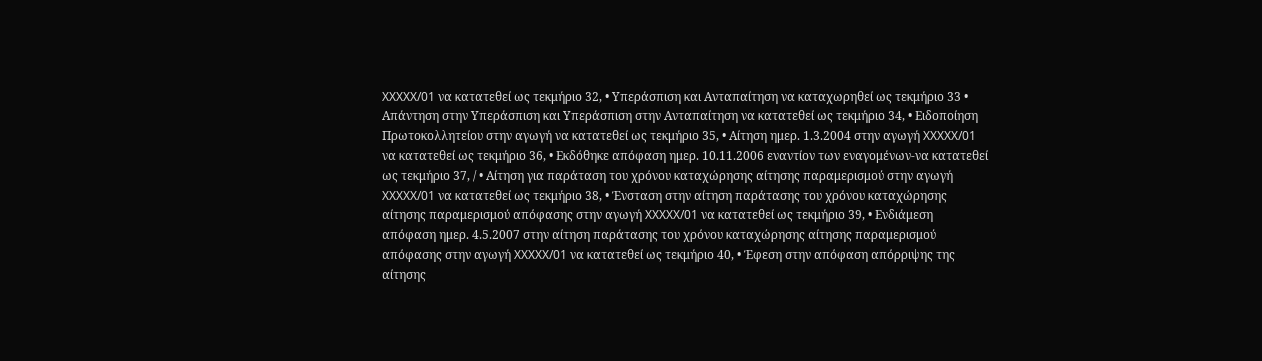XXXXX/01 να κατατεθεί ως τεκμήριο 32, • Υπεράσπιση και Ανταπαίτηση να καταχωρηθεί ως τεκμήριο 33 • Απάντηση στην Υπεράσπιση και Υπεράσπιση στην Ανταπαίτηση να κατατεθεί ως τεκμήριο 34, • Ειδοποίηση Πρωτοκολλητείου στην αγωγή να κατατεθεί ως τεκμήριο 35, • Αίτηση ημερ. 1.3.2004 στην αγωγή XXXXX/01 να κατατεθεί ως τεκμήριο 36, • Εκδόθηκε απόφαση ημερ. 10.11.2006 εναντίον των εναγομένων-να κατατεθεί ως τεκμήριο 37, / • Αίτηση για παράταση του χρόνου καταχώρησης αίτησης παραμερισμού στην αγωγή XXXXX/01 να κατατεθεί ως τεκμήριο 38, • Ένσταση στην αίτηση παράτασης του χρόνου καταχώρησης αίτησης παραμερισμού απόφασης στην αγωγή XXXXX/01 να κατατεθεί ως τεκμήριο 39, • Ενδιάμεση απόφαση ημερ. 4.5.2007 στην αίτηση παράτασης του χρόνου καταχώρησης αίτησης παραμερισμού απόφασης στην αγωγή XXXXX/01 να κατατεθεί ως τεκμήριο 40, • Έφεση στην απόφαση απόρριψης της αίτησης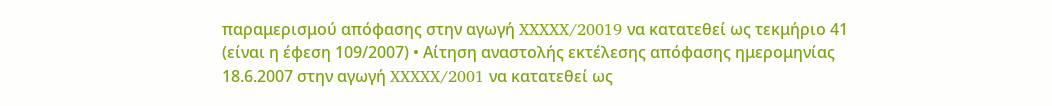παραμερισμού απόφασης στην αγωγή XXXXX/20019 να κατατεθεί ως τεκμήριο 41 (είναι η έφεση 109/2007) • Αίτηση αναστολής εκτέλεσης απόφασης ημερομηνίας 18.6.2007 στην αγωγή XXXXX/2001 να κατατεθεί ως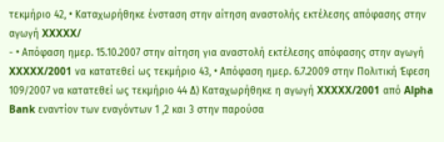τεκμήριο 42, • Καταχωρήθηκε ένσταση στην αίτηση αναστολής εκτέλεσης απόφασης στην αγωγή XXXXX/
- • Απόφαση ημερ. 15.10.2007 στην αίτηση για αναστολή εκτέλεσης απόφασης στην αγωγή XXXXX/2001 να κατατεθεί ως τεκμήριο 43, • Απόφαση ημερ. 6.7.2009 στην Πολιτική Έφεση 109/2007 να κατατεθεί ως τεκμήριο 44 Δ) Καταχωρήθηκε η αγωγή XXXXX/2001 από Alpha Bank εναντίον των εναγόντων 1 ,2 και 3 στην παρούσα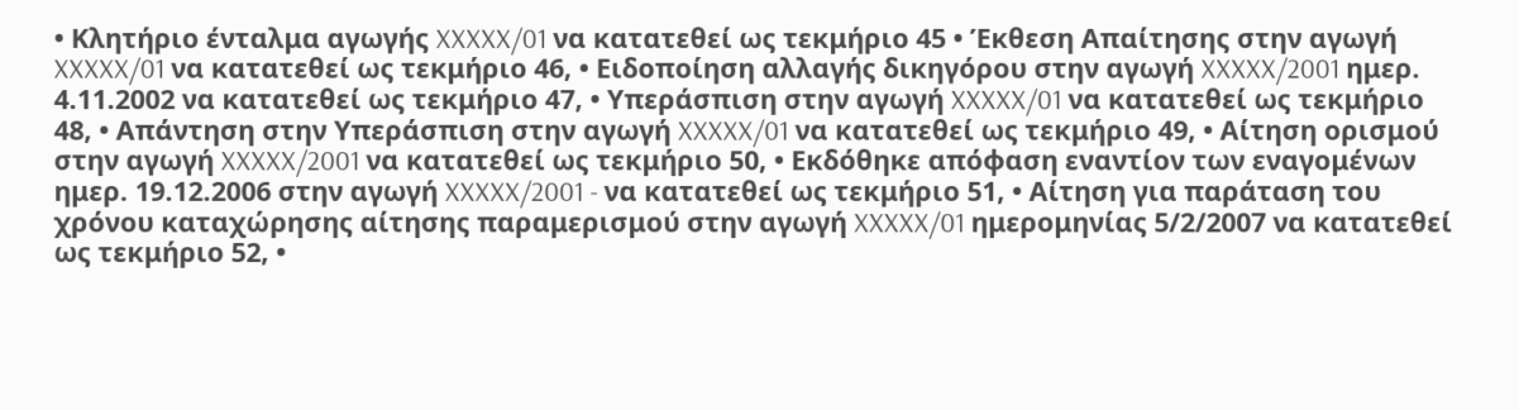• Κλητήριο ένταλμα αγωγής XXXXX/01 να κατατεθεί ως τεκμήριο 45 • Έκθεση Απαίτησης στην αγωγή XXXXX/01 να κατατεθεί ως τεκμήριο 46, • Ειδοποίηση αλλαγής δικηγόρου στην αγωγή XXXXX/2001 ημερ. 4.11.2002 να κατατεθεί ως τεκμήριο 47, • Υπεράσπιση στην αγωγή XXXXX/01 να κατατεθεί ως τεκμήριο 48, • Απάντηση στην Υπεράσπιση στην αγωγή XXXXX/01 να κατατεθεί ως τεκμήριο 49, • Αίτηση ορισμού στην αγωγή XXXXX/2001 να κατατεθεί ως τεκμήριο 50, • Εκδόθηκε απόφαση εναντίον των εναγομένων ημερ. 19.12.2006 στην αγωγή XXXXX/2001 - να κατατεθεί ως τεκμήριο 51, • Αίτηση για παράταση του χρόνου καταχώρησης αίτησης παραμερισμού στην αγωγή XXXXX/01 ημερομηνίας 5/2/2007 να κατατεθεί ως τεκμήριο 52, •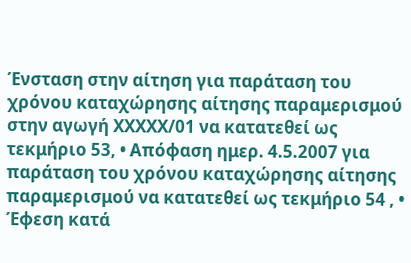Ένσταση στην αίτηση για παράταση του χρόνου καταχώρησης αίτησης παραμερισμού στην αγωγή XXXXX/01 να κατατεθεί ως τεκμήριο 53, • Απόφαση ημερ. 4.5.2007 για παράταση του χρόνου καταχώρησης αίτησης παραμερισμού να κατατεθεί ως τεκμήριο 54 , • Έφεση κατά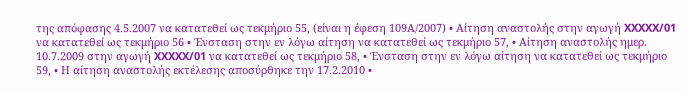της απόφασης 4.5.2007 να κατατεθεί ως τεκμήριο 55, (είναι η έφεση 109Α/2007) • Αίτηση αναστολής στην αγωγή XXXXX/01 να κατατεθεί ως τεκμήριο 56 • Ένσταση στην εν λόγω αίτηση να κατατεθεί ως τεκμήριο 57, • Αίτηση αναστολής ημερ. 10.7.2009 στην αγωγή XXXXX/01 να κατατεθεί ως τεκμήριο 58, • Ένσταση στην εν λόγω αίτηση να κατατεθεί ως τεκμήριο 59, • Η αίτηση αναστολής εκτέλεσης αποσύρθηκε την 17.2.2010 •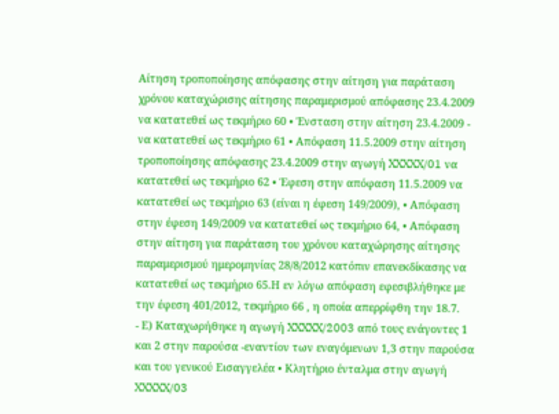Αίτηση τροποποίησης απόφασης στην αίτηση για παράταση χρόνου καταχώρισης αίτησης παραμερισμού απόφασης 23.4.2009 να κατατεθεί ως τεκμήριο 60 • Ένσταση στην αίτηση 23.4.2009 - να κατατεθεί ως τεκμήριο 61 • Απόφαση 11.5.2009 στην αίτηση τροποποίησης απόφασης 23.4.2009 στην αγωγή XXXXX/01 να κατατεθεί ως τεκμήριο 62 • Έφεση στην απόφαση 11.5.2009 να κατατεθεί ως τεκμήριο 63 (είναι η έφεση 149/2009), • Απόφαση στην έφεση 149/2009 να κατατεθεί ως τεκμήριο 64, • Απόφαση στην αίτηση για παράταση του χρόνου καταχώρησης αίτησης παραμερισμού ημερομηνίας 28/8/2012 κατόπιν επανεκδίκασης να κατατεθεί ως τεκμήριο 65.Η εν λόγω απόφαση εφεσιβλήθηκε με την έφεση 401/2012, τεκμήριο 66 , η οποία απερρίφθη την 18.7.
- Ε) Καταχωρήθηκε η αγωγή XXXXX/2003 από τους ενάγοντες 1 και 2 στην παρούσα -εναντίον των εναγόμενων 1,3 στην παρούσα και του γενικού Εισαγγελέα • Κλητήριο ένταλμα στην αγωγή XXXXX/03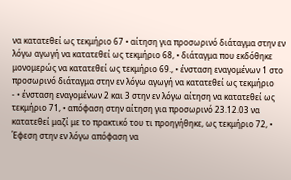να κατατεθεί ως τεκμήριο 67 • αίτηση για προσωρινό διάταγμα στην εν λόγω αγωγή να κατατεθεί ως τεκμήριο 68, • διάταγμα που εκδόθηκε μονομερώς να κατατεθεί ως τεκμήριο 69., • ένσταση εναγομένων 1 στο προσωρινό διάταγμα στην εν λόγω αγωγή να κατατεθεί ως τεκμήριο
- • ένσταση εναγομένων 2 και 3 στην εν λόγω αίτηση να κατατεθεί ως τεκμήριο 71, • απόφαση στην αίτηση για προσωρινό 23.12.03 να κατατεθεί μαζί με το πρακτικό του τι προηγήθηκε, ως τεκμήριο 72, • Έφεση στην εν λόγω απόφαση να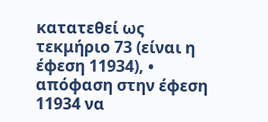κατατεθεί ως τεκμήριο 73 (είναι η έφεση 11934), • απόφαση στην έφεση 11934 να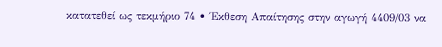κατατεθεί ως τεκμήριο 74 • Έκθεση Απαίτησης στην αγωγή 4409/03 να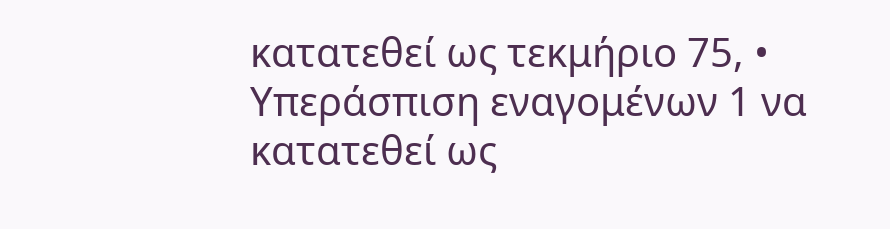κατατεθεί ως τεκμήριο 75, • Υπεράσπιση εναγομένων 1 να κατατεθεί ως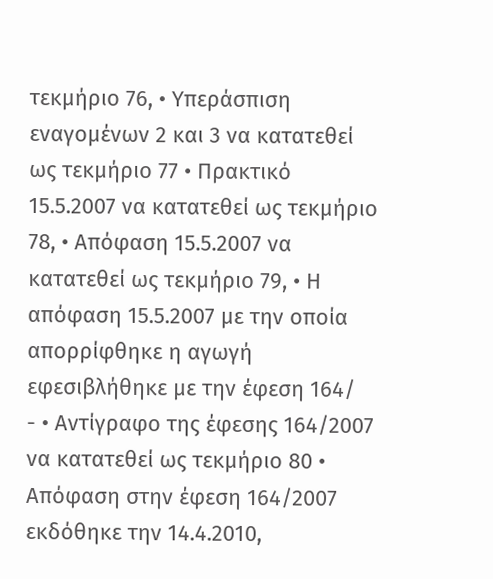τεκμήριο 76, • Υπεράσπιση εναγομένων 2 και 3 να κατατεθεί ως τεκμήριο 77 • Πρακτικό 15.5.2007 να κατατεθεί ως τεκμήριο 78, • Απόφαση 15.5.2007 να κατατεθεί ως τεκμήριο 79, • Η απόφαση 15.5.2007 με την οποία απορρίφθηκε η αγωγή εφεσιβλήθηκε με την έφεση 164/
- • Αντίγραφο της έφεσης 164/2007 να κατατεθεί ως τεκμήριο 80 • Απόφαση στην έφεση 164/2007 εκδόθηκε την 14.4.2010,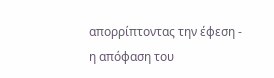απορρίπτοντας την έφεση - η απόφαση του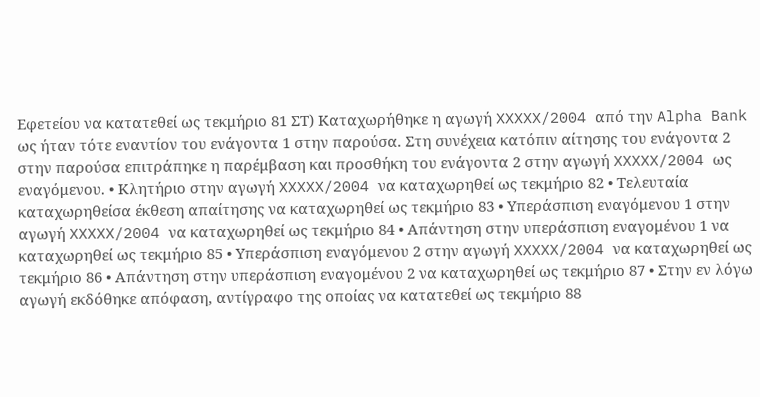Εφετείου να κατατεθεί ως τεκμήριο 81 ΣΤ) Καταχωρήθηκε η αγωγή XXXXX/2004 από την Alpha Bank ως ήταν τότε εναντίον του ενάγοντα 1 στην παρούσα. Στη συνέχεια κατόπιν αίτησης του ενάγοντα 2 στην παρούσα επιτράπηκε η παρέμβαση και προσθήκη του ενάγοντα 2 στην αγωγή XXXXX/2004 ως εναγόμενου. • Κλητήριο στην αγωγή XXXXX/2004 να καταχωρηθεί ως τεκμήριο 82 • Τελευταία καταχωρηθείσα έκθεση απαίτησης να καταχωρηθεί ως τεκμήριο 83 • Υπεράσπιση εναγόμενου 1 στην αγωγή XXXXX/2004 να καταχωρηθεί ως τεκμήριο 84 • Απάντηση στην υπεράσπιση εναγομένου 1 να καταχωρηθεί ως τεκμήριο 85 • Υπεράσπιση εναγόμενου 2 στην αγωγή XXXXX/2004 να καταχωρηθεί ως τεκμήριο 86 • Απάντηση στην υπεράσπιση εναγομένου 2 να καταχωρηθεί ως τεκμήριο 87 • Στην εν λόγω αγωγή εκδόθηκε απόφαση, αντίγραφο της οποίας να κατατεθεί ως τεκμήριο 88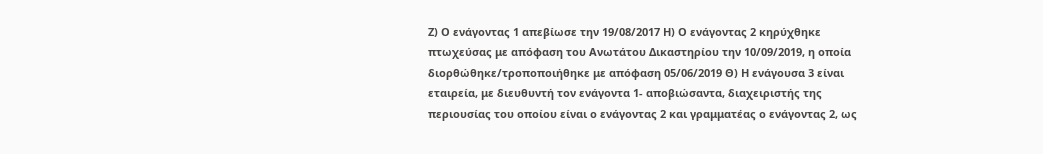Ζ) Ο ενάγοντας 1 απεβίωσε την 19/08/2017 Η) Ο ενάγοντας 2 κηρύχθηκε πτωχεύσας με απόφαση του Ανωτάτου Δικαστηρίου την 10/09/2019, η οποία διορθώθηκε/τροποποιήθηκε με απόφαση 05/06/2019 Θ) Η ενάγουσα 3 είναι εταιρεία, με διευθυντή τον ενάγοντα 1- αποβιώσαντα, διαχειριστής της περιουσίας του οποίου είναι ο ενάγοντας 2 και γραμματέας ο ενάγοντας 2, ως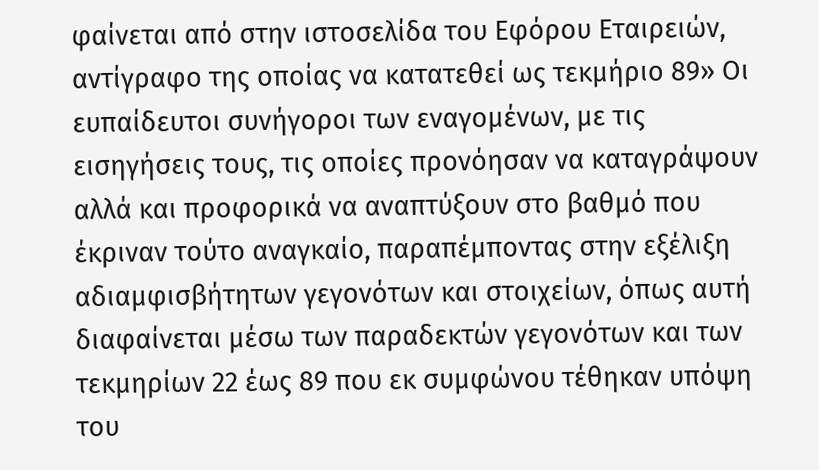φαίνεται από στην ιστοσελίδα του Εφόρου Εταιρειών, αντίγραφο της οποίας να κατατεθεί ως τεκμήριο 89» Οι ευπαίδευτοι συνήγοροι των εναγομένων, με τις εισηγήσεις τους, τις οποίες προνόησαν να καταγράψουν αλλά και προφορικά να αναπτύξουν στο βαθμό που έκριναν τούτο αναγκαίο, παραπέμποντας στην εξέλιξη αδιαμφισβήτητων γεγονότων και στοιχείων, όπως αυτή διαφαίνεται μέσω των παραδεκτών γεγονότων και των τεκμηρίων 22 έως 89 που εκ συμφώνου τέθηκαν υπόψη του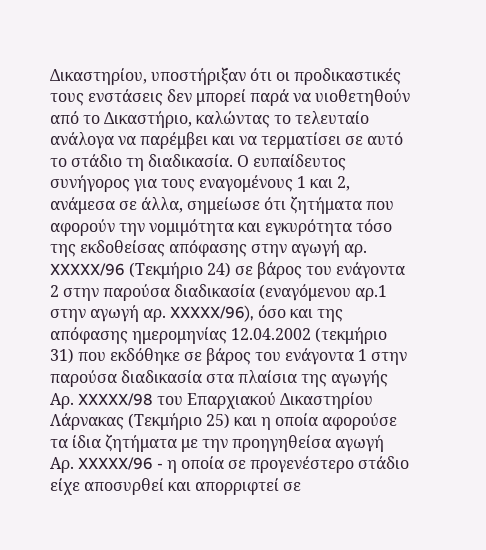Δικαστηρίου, υποστήριξαν ότι οι προδικαστικές τους ενστάσεις δεν μπορεί παρά να υιοθετηθούν από το Δικαστήριο, καλώντας το τελευταίο ανάλογα να παρέμβει και να τερματίσει σε αυτό το στάδιο τη διαδικασία. Ο ευπαίδευτος συνήγορος για τους εναγομένους 1 και 2, ανάμεσα σε άλλα, σημείωσε ότι ζητήματα που αφορούν την νομιμότητα και εγκυρότητα τόσο της εκδοθείσας απόφασης στην αγωγή αρ. XXXXX/96 (Τεκμήριο 24) σε βάρος του ενάγοντα 2 στην παρούσα διαδικασία (εναγόμενου αρ.1 στην αγωγή αρ. XXXXX/96), όσο και της απόφασης ημερομηνίας 12.04.2002 (τεκμήριο 31) που εκδόθηκε σε βάρος του ενάγοντα 1 στην παρούσα διαδικασία στα πλαίσια της αγωγής Αρ. XXXXX/98 του Επαρχιακού Δικαστηρίου Λάρνακας (Τεκμήριο 25) και η οποία αφορούσε τα ίδια ζητήματα με την προηγηθείσα αγωγή Αρ. XXXXX/96 - η οποία σε προγενέστερο στάδιο είχε αποσυρθεί και απορριφτεί σε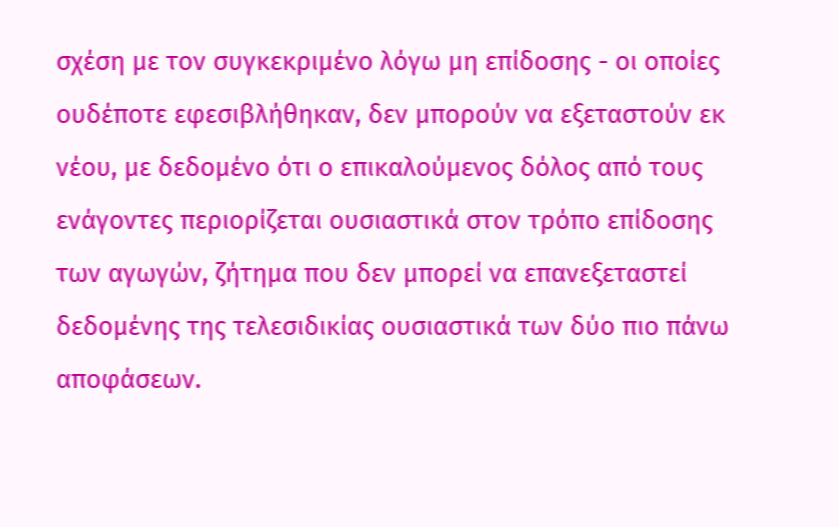σχέση με τον συγκεκριμένο λόγω μη επίδοσης - οι οποίες ουδέποτε εφεσιβλήθηκαν, δεν μπορούν να εξεταστούν εκ νέου, με δεδομένο ότι ο επικαλούμενος δόλος από τους ενάγοντες περιορίζεται ουσιαστικά στον τρόπο επίδοσης των αγωγών, ζήτημα που δεν μπορεί να επανεξεταστεί δεδομένης της τελεσιδικίας ουσιαστικά των δύο πιο πάνω αποφάσεων.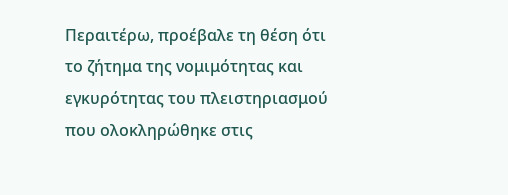Περαιτέρω, προέβαλε τη θέση ότι το ζήτημα της νομιμότητας και εγκυρότητας του πλειστηριασμού που ολοκληρώθηκε στις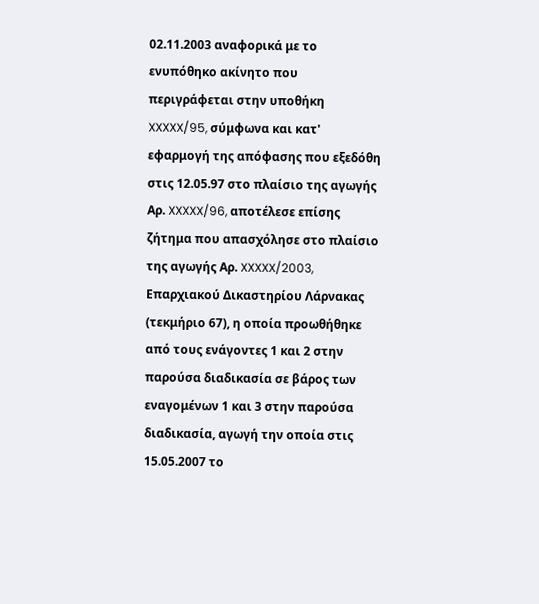02.11.2003 αναφορικά με το ενυπόθηκο ακίνητο που περιγράφεται στην υποθήκη XXXXX/95, σύμφωνα και κατ' εφαρμογή της απόφασης που εξεδόθη στις 12.05.97 στο πλαίσιο της αγωγής Αρ. XXXXX/96, αποτέλεσε επίσης ζήτημα που απασχόλησε στο πλαίσιο της αγωγής Αρ. XXXXX/2003, Επαρχιακού Δικαστηρίου Λάρνακας (τεκμήριο 67), η οποία προωθήθηκε από τους ενάγοντες 1 και 2 στην παρούσα διαδικασία σε βάρος των εναγομένων 1 και 3 στην παρούσα διαδικασία, αγωγή την οποία στις 15.05.2007 το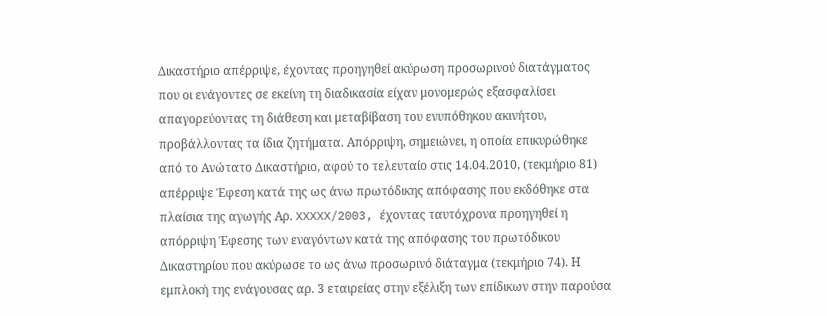Δικαστήριο απέρριψε, έχοντας προηγηθεί ακύρωση προσωρινού διατάγματος που οι ενάγοντες σε εκείνη τη διαδικασία είχαν μονομερώς εξασφαλίσει απαγορεύοντας τη διάθεση και μεταβίβαση του ενυπόθηκου ακινήτου, προβάλλοντας τα ίδια ζητήματα. Απόρριψη, σημειώνει, η οποία επικυρώθηκε από το Ανώτατο Δικαστήριο, αφού το τελευταίο στις 14.04.2010, (τεκμήριο 81) απέρριψε Έφεση κατά της ως άνω πρωτόδικης απόφασης που εκδόθηκε στα πλαίσια της αγωγής Αρ. XXXXX/2003, έχοντας ταυτόχρονα προηγηθεί η απόρριψη Έφεσης των εναγόντων κατά της απόφασης του πρωτόδικου Δικαστηρίου που ακύρωσε το ως άνω προσωρινό διάταγμα (τεκμήριο 74). Η εμπλοκή της ενάγουσας αρ. 3 εταιρείας στην εξέλιξη των επίδικων στην παρούσα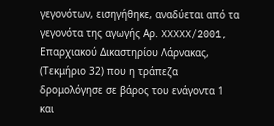γεγονότων, εισηγήθηκε, αναδύεται από τα γεγονότα της αγωγής Αρ. XXXXX/2001, Επαρχιακού Δικαστηρίου Λάρνακας, (Τεκμήριο 32) που η τράπεζα δρομολόγησε σε βάρος του ενάγοντα 1 και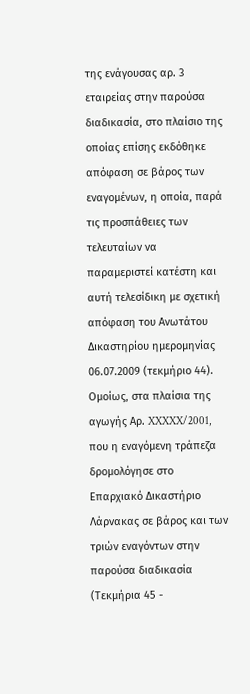της ενάγουσας αρ. 3 εταιρείας στην παρούσα διαδικασία, στο πλαίσιο της οποίας επίσης εκδόθηκε απόφαση σε βάρος των εναγομένων, η οποία, παρά τις προσπάθειες των τελευταίων να παραμεριστεί κατέστη και αυτή τελεσίδικη με σχετική απόφαση του Ανωτάτου Δικαστηρίου ημερομηνίας 06.07.2009 (τεκμήριο 44). Ομοίως, στα πλαίσια της αγωγής Αρ. XXXXX/2001, που η εναγόμενη τράπεζα δρομολόγησε στο Επαρχιακό Δικαστήριο Λάρνακας σε βάρος και των τριών εναγόντων στην παρούσα διαδικασία (Τεκμήρια 45 -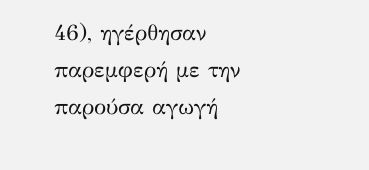46), ηγέρθησαν παρεμφερή με την παρούσα αγωγή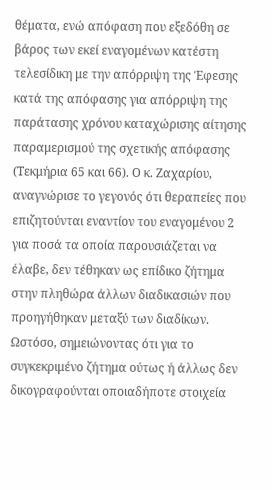θέματα, ενώ απόφαση που εξεδόθη σε βάρος των εκεί εναγομένων κατέστη τελεσίδικη με την απόρριψη της Έφεσης κατά της απόφασης για απόρριψη της παράτασης χρόνου καταχώρισης αίτησης παραμερισμού της σχετικής απόφασης (Τεκμήρια 65 και 66). Ο κ. Ζαχαρίου, αναγνώρισε το γεγονός ότι θεραπείες που επιζητούνται εναντίον του εναγομένου 2 για ποσά τα οποία παρουσιάζεται να έλαβε, δεν τέθηκαν ως επίδικο ζήτημα στην πληθώρα άλλων διαδικασιών που προηγήθηκαν μεταξύ των διαδίκων. Ωστόσο, σημειώνοντας ότι για το συγκεκριμένο ζήτημα ούτως ή άλλως δεν δικογραφούνται οποιαδήποτε στοιχεία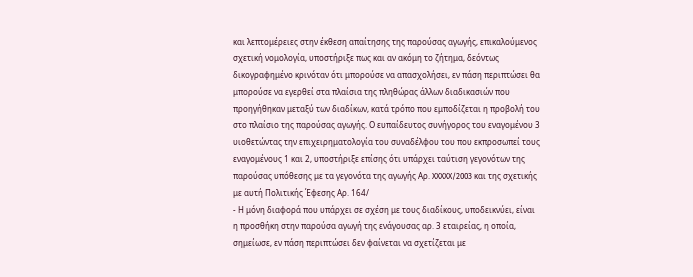και λεπτομέρειες στην έκθεση απαίτησης της παρούσας αγωγής, επικαλούμενος σχετική νομολογία, υποστήριξε πως και αν ακόμη το ζήτημα, δεόντως δικογραφημένο κρινόταν ότι μπορούσε να απασχολήσει, εν πάση περιπτώσει θα μπορούσε να εγερθεί στα πλαίσια της πληθώρας άλλων διαδικασιών που προηγήθηκαν μεταξύ των διαδίκων, κατά τρόπο που εμποδίζεται η προβολή του στο πλαίσιο της παρούσας αγωγής. Ο ευπαίδευτος συνήγορος του εναγομένου 3 υιοθετώντας την επιχειρηματολογία του συναδέλφου του που εκπροσωπεί τους εναγομένους 1 και 2, υποστήριξε επίσης ότι υπάρχει ταύτιση γεγονότων της παρούσας υπόθεσης με τα γεγονότα της αγωγής Αρ. XXXXX/2003 και της σχετικής με αυτή Πολιτικής Έφεσης Αρ. 164/
- Η μόνη διαφορά που υπάρχει σε σχέση με τους διαδίκους, υποδεικνύει, είναι η προσθήκη στην παρούσα αγωγή της ενάγουσας αρ. 3 εταιρείας, η οποία, σημείωσε, εν πάση περιπτώσει δεν φαίνεται να σχετίζεται με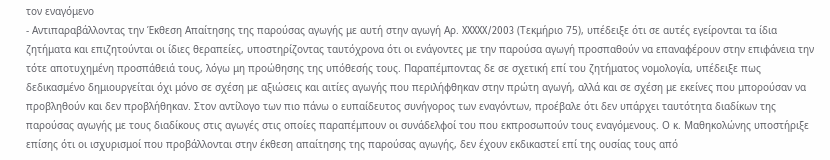τον εναγόμενο
- Αντιπαραβάλλοντας την Έκθεση Απαίτησης της παρούσας αγωγής με αυτή στην αγωγή Αρ. XXXXX/2003 (Τεκμήριο 75), υπέδειξε ότι σε αυτές εγείρονται τα ίδια ζητήματα και επιζητούνται οι ίδιες θεραπείες, υποστηρίζοντας ταυτόχρονα ότι οι ενάγοντες με την παρούσα αγωγή προσπαθούν να επαναφέρουν στην επιφάνεια την τότε αποτυχημένη προσπάθειά τους, λόγω μη προώθησης της υπόθεσής τους. Παραπέμποντας δε σε σχετική επί του ζητήματος νομολογία, υπέδειξε πως δεδικασμένο δημιουργείται όχι μόνο σε σχέση με αξιώσεις και αιτίες αγωγής που περιλήφθηκαν στην πρώτη αγωγή, αλλά και σε σχέση με εκείνες που μπορούσαν να προβληθούν και δεν προβλήθηκαν. Στον αντίλογο των πιο πάνω ο ευπαίδευτος συνήγορος των εναγόντων, προέβαλε ότι δεν υπάρχει ταυτότητα διαδίκων της παρούσας αγωγής με τους διαδίκους στις αγωγές στις οποίες παραπέμπουν οι συνάδελφοί του που εκπροσωπούν τους εναγόμενους. Ο κ. Μαθηκολώνης υποστήριξε επίσης ότι οι ισχυρισμοί που προβάλλονται στην έκθεση απαίτησης της παρούσας αγωγής, δεν έχουν εκδικαστεί επί της ουσίας τους από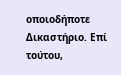οποιοδήποτε Δικαστήριο. Επί τούτου,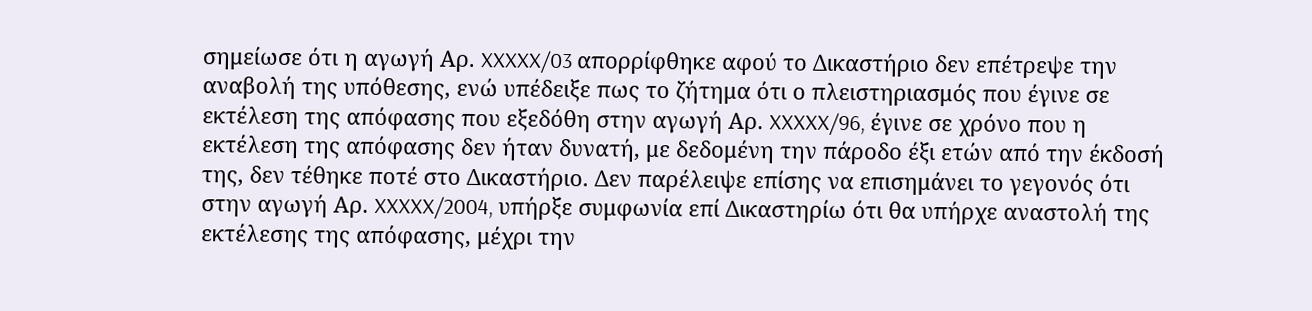σημείωσε ότι η αγωγή Αρ. XXXXX/03 απορρίφθηκε αφού το Δικαστήριο δεν επέτρεψε την αναβολή της υπόθεσης, ενώ υπέδειξε πως το ζήτημα ότι ο πλειστηριασμός που έγινε σε εκτέλεση της απόφασης που εξεδόθη στην αγωγή Αρ. XXXXX/96, έγινε σε χρόνο που η εκτέλεση της απόφασης δεν ήταν δυνατή, με δεδομένη την πάροδο έξι ετών από την έκδοσή της, δεν τέθηκε ποτέ στο Δικαστήριο. Δεν παρέλειψε επίσης να επισημάνει το γεγονός ότι στην αγωγή Αρ. XXXXX/2004, υπήρξε συμφωνία επί Δικαστηρίω ότι θα υπήρχε αναστολή της εκτέλεσης της απόφασης, μέχρι την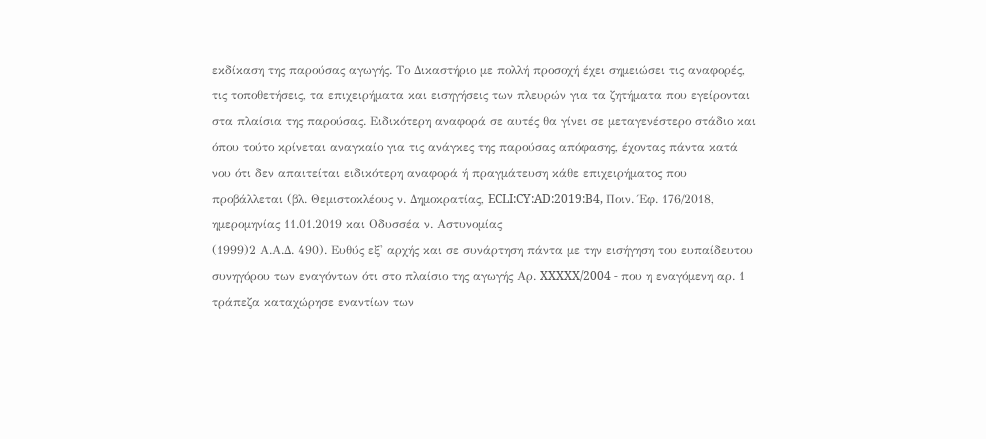εκδίκαση της παρούσας αγωγής. Το Δικαστήριο με πολλή προσοχή έχει σημειώσει τις αναφορές, τις τοποθετήσεις, τα επιχειρήματα και εισηγήσεις των πλευρών για τα ζητήματα που εγείρονται στα πλαίσια της παρούσας. Ειδικότερη αναφορά σε αυτές θα γίνει σε μεταγενέστερο στάδιο και όπου τούτο κρίνεται αναγκαίο για τις ανάγκες της παρούσας απόφασης, έχοντας πάντα κατά νου ότι δεν απαιτείται ειδικότερη αναφορά ή πραγμάτευση κάθε επιχειρήματος που προβάλλεται (βλ. Θεμιστοκλέους ν. Δημοκρατίας, ECLI:CY:AD:2019:B4, Ποιν. Έφ. 176/2018, ημερομηνίας 11.01.2019 και Οδυσσέα ν. Αστυνομίας
(1999)2 Α.Α.Δ. 490). Ευθύς εξ' αρχής και σε συνάρτηση πάντα με την εισήγηση του ευπαίδευτου συνηγόρου των εναγόντων ότι στο πλαίσιο της αγωγής Αρ. XXXXX/2004 - που η εναγόμενη αρ. 1 τράπεζα καταχώρησε εναντίων των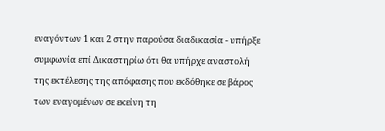εναγόντων 1 και 2 στην παρούσα διαδικασία - υπήρξε συμφωνία επί Δικαστηρίω ότι θα υπήρχε αναστολή της εκτέλεσης της απόφασης που εκδόθηκε σε βάρος των εναγομένων σε εκείνη τη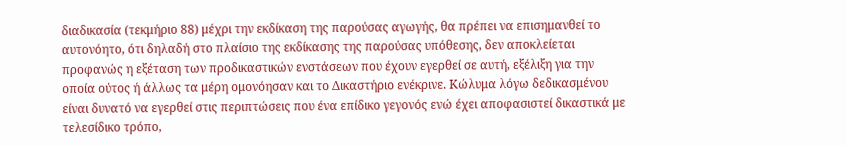διαδικασία (τεκμήριο 88) μέχρι την εκδίκαση της παρούσας αγωγής, θα πρέπει να επισημανθεί το αυτονόητο, ότι δηλαδή στο πλαίσιο της εκδίκασης της παρούσας υπόθεσης, δεν αποκλείεται προφανώς η εξέταση των προδικαστικών ενστάσεων που έχουν εγερθεί σε αυτή, εξέλιξη για την οποία ούτος ή άλλως τα μέρη ομονόησαν και το Δικαστήριο ενέκρινε. Κώλυμα λόγω δεδικασμένου είναι δυνατό να εγερθεί στις περιπτώσεις που ένα επίδικο γεγονός ενώ έχει αποφασιστεί δικαστικά με τελεσίδικο τρόπο,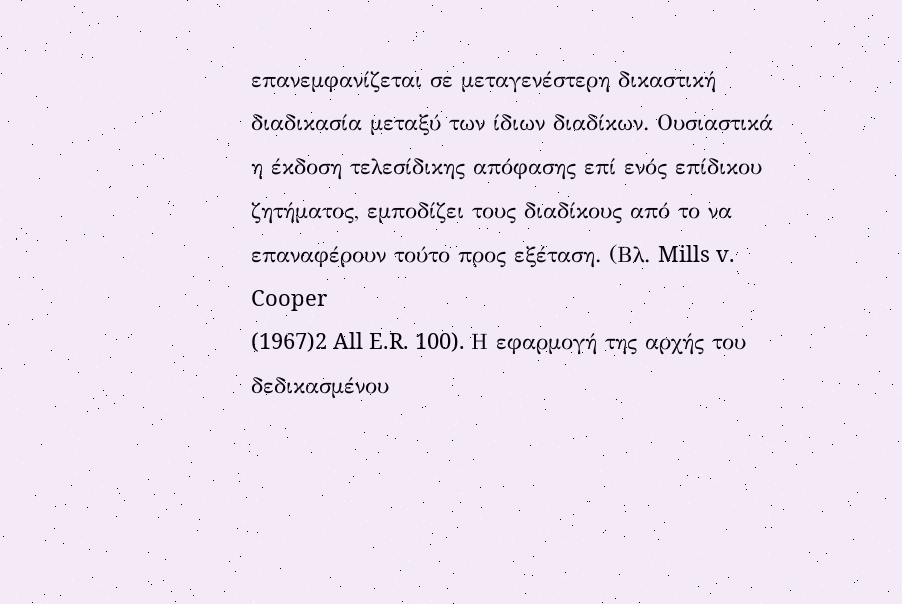επανεμφανίζεται σε μεταγενέστερη δικαστική διαδικασία μεταξύ των ίδιων διαδίκων. Ουσιαστικά η έκδοση τελεσίδικης απόφασης επί ενός επίδικου ζητήματος, εμποδίζει τους διαδίκους από το να επαναφέρουν τούτο προς εξέταση. (Βλ. Mills v. Cooper
(1967)2 All E.R. 100). Η εφαρμογή της αρχής του δεδικασμένου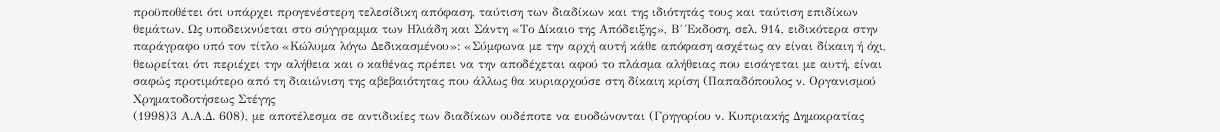προϋποθέτει ότι υπάρχει προγενέστερη τελεσίδικη απόφαση, ταύτιση των διαδίκων και της ιδιότητάς τους και ταύτιση επιδίκων θεμάτων. Ως υποδεικνύεται στο σύγγραμμα των Ηλιάδη και Σάντη «Το Δίκαιο της Απόδειξης», Β΄ Έκδοση, σελ. 914, ειδικότερα στην παράγραφο υπό τον τίτλο «Κώλυμα λόγω Δεδικασμένου»: «Σύμφωνα με την αρχή αυτή κάθε απόφαση ασχέτως αν είναι δίκαιη ή όχι, θεωρείται ότι περιέχει την αλήθεια και ο καθένας πρέπει να την αποδέχεται αφού το πλάσμα αλήθειας που εισάγεται με αυτή, είναι σαφώς προτιμότερο από τη διαιώνιση της αβεβαιότητας που άλλως θα κυριαρχούσε στη δίκαιη κρίση (Παπαδόπουλος ν. Οργανισμού Χρηματοδοτήσεως Στέγης
(1998)3 Α.Α.Δ. 608), με αποτέλεσμα σε αντιδικίες των διαδίκων ουδέποτε να ευοδώνονται (Γρηγορίου ν. Κυπριακής Δημοκρατίας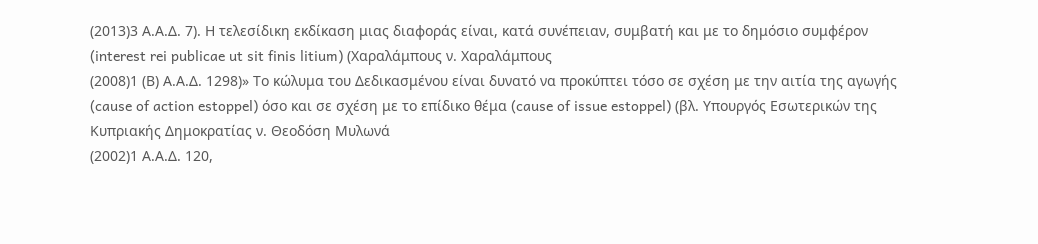(2013)3 Α.Α.Δ. 7). Η τελεσίδικη εκδίκαση μιας διαφοράς είναι, κατά συνέπειαν, συμβατή και με το δημόσιο συμφέρον (interest rei publicae ut sit finis litium) (Χαραλάμπους ν. Χαραλάμπους
(2008)1 (Β) Α.Α.Δ. 1298)» Το κώλυμα του Δεδικασμένου είναι δυνατό να προκύπτει τόσο σε σχέση με την αιτία της αγωγής (cause of action estoppel) όσο και σε σχέση με το επίδικο θέμα (cause of issue estoppel) (βλ. Υπουργός Εσωτερικών της Κυπριακής Δημοκρατίας ν. Θεοδόση Μυλωνά
(2002)1 Α.Α.Δ. 120,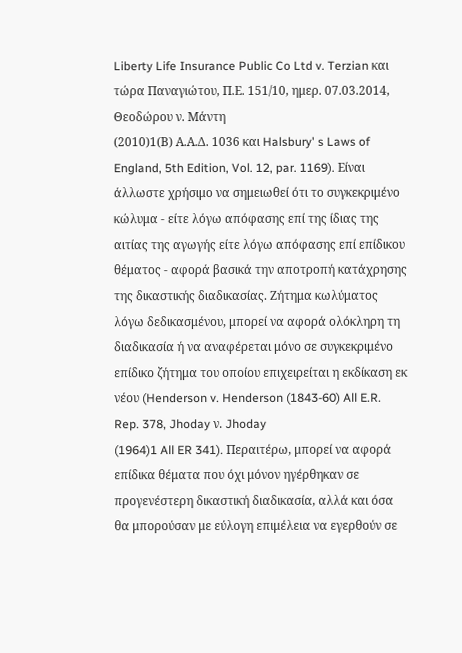Liberty Life Insurance Public Co Ltd v. Terzian και τώρα Παναγιώτου, Π.Ε. 151/10, ημερ. 07.03.2014, Θεοδώρου ν. Μάντη
(2010)1(Β) Α.Α.Δ. 1036 και Halsbury' s Laws of England, 5th Edition, Vol. 12, par. 1169). Είναι άλλωστε χρήσιμο να σημειωθεί ότι το συγκεκριμένο κώλυμα - είτε λόγω απόφασης επί της ίδιας της αιτίας της αγωγής είτε λόγω απόφασης επί επίδικου θέματος - αφορά βασικά την αποτροπή κατάχρησης της δικαστικής διαδικασίας. Ζήτημα κωλύματος λόγω δεδικασμένου, μπορεί να αφορά ολόκληρη τη διαδικασία ή να αναφέρεται μόνο σε συγκεκριμένο επίδικο ζήτημα του οποίου επιχειρείται η εκδίκαση εκ νέου (Henderson v. Henderson (1843-60) All E.R. Rep. 378, Jhoday ν. Jhoday
(1964)1 All ER 341). Περαιτέρω, μπορεί να αφορά επίδικα θέματα που όχι μόνον ηγέρθηκαν σε προγενέστερη δικαστική διαδικασία, αλλά και όσα θα μπορούσαν με εύλογη επιμέλεια να εγερθούν σε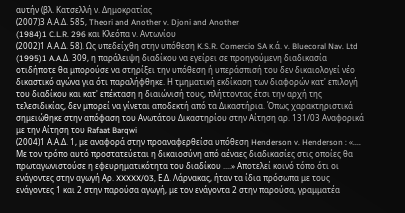αυτήν (βλ. Κατσελλή ν. Δημοκρατίας
(2007)3 Α.Α.Δ. 585, Theori and Another v. Djoni and Another
(1984)1 C.L.R. 296 και Κλεόπα ν. Αντωνίου
(2002)1 Α.Α.Δ. 58). Ως υπεδείχθη στην υπόθεση K.S.R. Comercio SA κ.ά. v. Bluecoral Nav. Ltd
(1995)1 A.A.Δ. 309, η παράλειψη διαδίκου να εγείρει σε προηγούμενη διαδικασία οτιδήποτε θα μπορούσε να στηρίξει την υπόθεση ή υπεράσπισή του δεν δικαιολογεί νέο δικαστικό αγώνα για ότι παραλήφθηκε. Η τμηματική εκδίκαση των διαφορών κατ' επιλογή του διαδίκου και κατ' επέκταση η διαιώνισή τους, πλήττοντας έτσι την αρχή της τελεσιδικίας, δεν μπορεί να γίνεται αποδεκτή από τα Δικαστήρια. Όπως χαρακτηριστικά σημειώθηκε στην απόφαση του Ανωτάτου Δικαστηρίου στην Αίτηση αρ. 131/03 Αναφορικά με την Αίτηση του Rafaat Barqwi
(2004)1 Α.Α.Δ. 1, με αναφορά στην προαναφερθείσα υπόθεση Henderson v. Henderson : «.... Με τον τρόπο αυτό προστατεύεται η δικαιοσύνη από αέναες διαδικασίες στις οποίες θα πρωταγωνιστούσε η εφευρηματικότητα του διαδίκου ....» Αποτελεί κοινό τόπο ότι οι ενάγοντες στην αγωγή Αρ. XXXXX/03, Ε.Δ. Λάρνακας, ήταν τα ίδια πρόσωπα με τους ενάγοντες 1 και 2 στην παρούσα αγωγή, με τον ενάγοντα 2 στην παρούσα, γραμματέα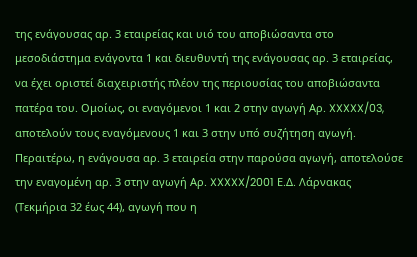της ενάγουσας αρ. 3 εταιρείας και υιό του αποβιώσαντα στο μεσοδιάστημα ενάγοντα 1 και διευθυντή της ενάγουσας αρ. 3 εταιρείας, να έχει οριστεί διαχειριστής πλέον της περιουσίας του αποβιώσαντα πατέρα του. Ομοίως, οι εναγόμενοι 1 και 2 στην αγωγή Αρ. XXXXX/03, αποτελούν τους εναγόμενους 1 και 3 στην υπό συζήτηση αγωγή. Περαιτέρω, η ενάγουσα αρ. 3 εταιρεία στην παρούσα αγωγή, αποτελούσε την εναγομένη αρ. 3 στην αγωγή Αρ. XXXXX/2001 Ε.Δ. Λάρνακας (Τεκμήρια 32 έως 44), αγωγή που η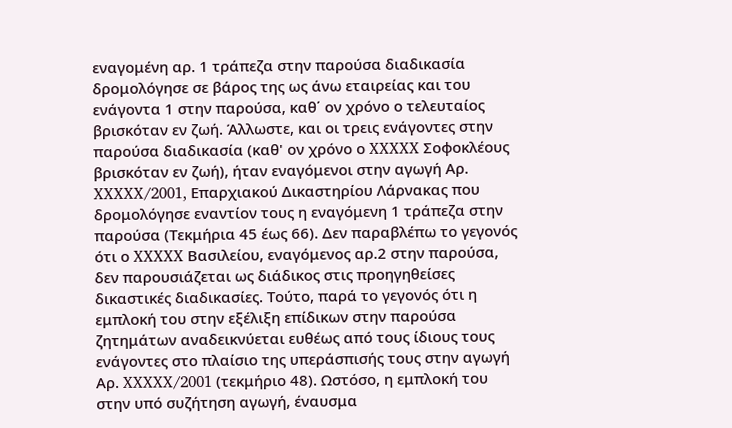εναγομένη αρ. 1 τράπεζα στην παρούσα διαδικασία δρομολόγησε σε βάρος της ως άνω εταιρείας και του ενάγοντα 1 στην παρούσα, καθ΄ ον χρόνο ο τελευταίος βρισκόταν εν ζωή. Άλλωστε, και οι τρεις ενάγοντες στην παρούσα διαδικασία (καθ' ον χρόνο ο XXXXX Σοφοκλέους βρισκόταν εν ζωή), ήταν εναγόμενοι στην αγωγή Αρ. XXXXX/2001, Επαρχιακού Δικαστηρίου Λάρνακας που δρομολόγησε εναντίον τους η εναγόμενη 1 τράπεζα στην παρούσα (Τεκμήρια 45 έως 66). Δεν παραβλέπω το γεγονός ότι ο XXXXX Βασιλείου, εναγόμενος αρ.2 στην παρούσα, δεν παρουσιάζεται ως διάδικος στις προηγηθείσες δικαστικές διαδικασίες. Τούτο, παρά το γεγονός ότι η εμπλοκή του στην εξέλιξη επίδικων στην παρούσα ζητημάτων αναδεικνύεται ευθέως από τους ίδιους τους ενάγοντες στο πλαίσιο της υπεράσπισής τους στην αγωγή Αρ. XXXXX/2001 (τεκμήριο 48). Ωστόσο, η εμπλοκή του στην υπό συζήτηση αγωγή, έναυσμα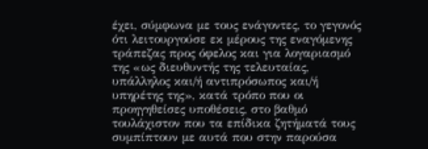έχει, σύμφωνα με τους ενάγοντες, το γεγονός ότι λειτουργούσε εκ μέρους της εναγόμενης τράπεζας προς όφελος και για λογαριασμό της «ως διευθυντής της τελευταίας, υπάλληλος και/ή αντιπρόσωπος και/ή υπηρέτης της», κατά τρόπο που οι προηγηθείσες υποθέσεις, στο βαθμό τουλάχιστον που τα επίδικα ζητήματά τους συμπίπτουν με αυτά που στην παρούσα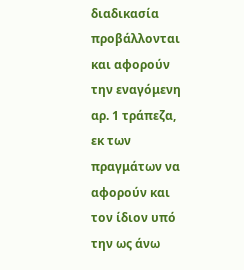διαδικασία προβάλλονται και αφορούν την εναγόμενη αρ. 1 τράπεζα, εκ των πραγμάτων να αφορούν και τον ίδιον υπό την ως άνω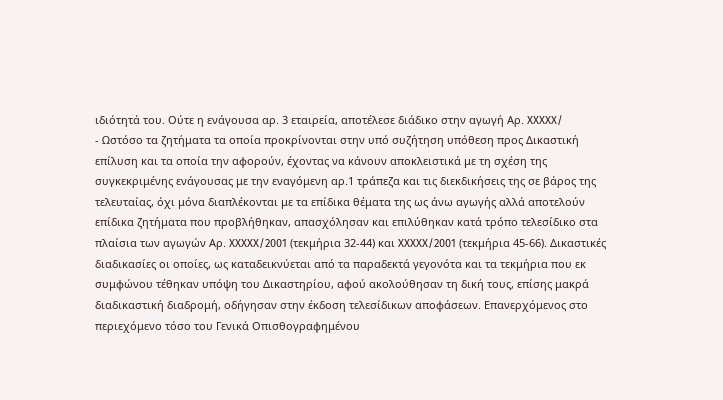ιδιότητά του. Ούτε η ενάγουσα αρ. 3 εταιρεία, αποτέλεσε διάδικο στην αγωγή Αρ. XXXXX/
- Ωστόσο τα ζητήματα τα οποία προκρίνονται στην υπό συζήτηση υπόθεση προς Δικαστική επίλυση και τα οποία την αφορούν, έχοντας να κάνουν αποκλειστικά με τη σχέση της συγκεκριμένης ενάγουσας με την εναγόμενη αρ.1 τράπεζα και τις διεκδικήσεις της σε βάρος της τελευταίας, όχι μόνα διαπλέκονται με τα επίδικα θέματα της ως άνω αγωγής αλλά αποτελούν επίδικα ζητήματα που προβλήθηκαν, απασχόλησαν και επιλύθηκαν κατά τρόπο τελεσίδικο στα πλαίσια των αγωγών Αρ. XXXXX/2001 (τεκμήρια 32-44) και XXXXX/2001 (τεκμήρια 45-66). Δικαστικές διαδικασίες οι οποίες, ως καταδεικνύεται από τα παραδεκτά γεγονότα και τα τεκμήρια που εκ συμφώνου τέθηκαν υπόψη του Δικαστηρίου, αφού ακολούθησαν τη δική τους, επίσης μακρά διαδικαστική διαδρομή, οδήγησαν στην έκδοση τελεσίδικων αποφάσεων. Επανερχόμενος στο περιεχόμενο τόσο του Γενικά Οπισθογραφημένου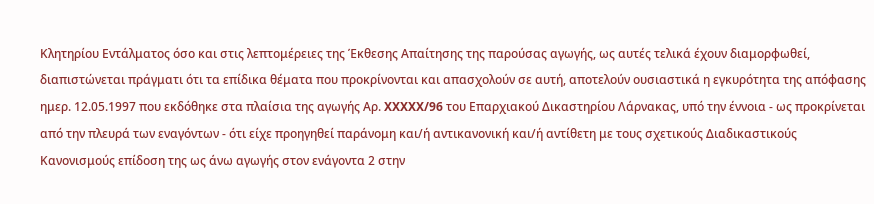Κλητηρίου Εντάλματος όσο και στις λεπτομέρειες της Έκθεσης Απαίτησης της παρούσας αγωγής, ως αυτές τελικά έχουν διαμορφωθεί, διαπιστώνεται πράγματι ότι τα επίδικα θέματα που προκρίνονται και απασχολούν σε αυτή, αποτελούν ουσιαστικά η εγκυρότητα της απόφασης ημερ. 12.05.1997 που εκδόθηκε στα πλαίσια της αγωγής Αρ. XXXXX/96 του Επαρχιακού Δικαστηρίου Λάρνακας, υπό την έννοια - ως προκρίνεται από την πλευρά των εναγόντων - ότι είχε προηγηθεί παράνομη και/ή αντικανονική και/ή αντίθετη με τους σχετικούς Διαδικαστικούς Κανονισμούς επίδοση της ως άνω αγωγής στον ενάγοντα 2 στην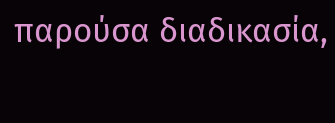παρούσα διαδικασία,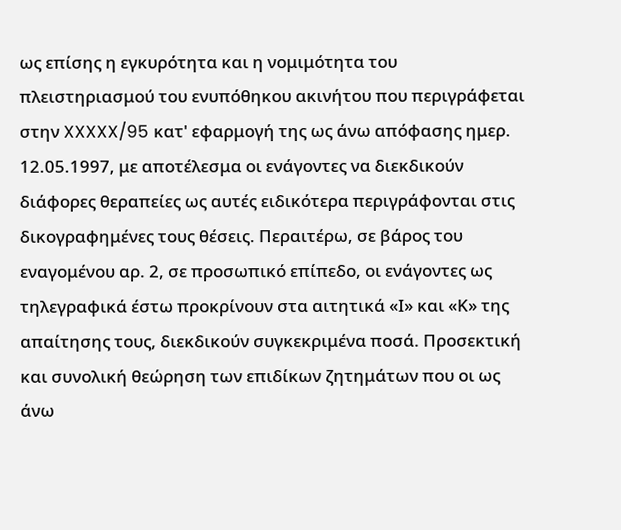ως επίσης η εγκυρότητα και η νομιμότητα του πλειστηριασμού του ενυπόθηκου ακινήτου που περιγράφεται στην XXXXX/95 κατ' εφαρμογή της ως άνω απόφασης ημερ. 12.05.1997, με αποτέλεσμα οι ενάγοντες να διεκδικούν διάφορες θεραπείες ως αυτές ειδικότερα περιγράφονται στις δικογραφημένες τους θέσεις. Περαιτέρω, σε βάρος του εναγομένου αρ. 2, σε προσωπικό επίπεδο, οι ενάγοντες ως τηλεγραφικά έστω προκρίνουν στα αιτητικά «Ι» και «Κ» της απαίτησης τους, διεκδικούν συγκεκριμένα ποσά. Προσεκτική και συνολική θεώρηση των επιδίκων ζητημάτων που οι ως άνω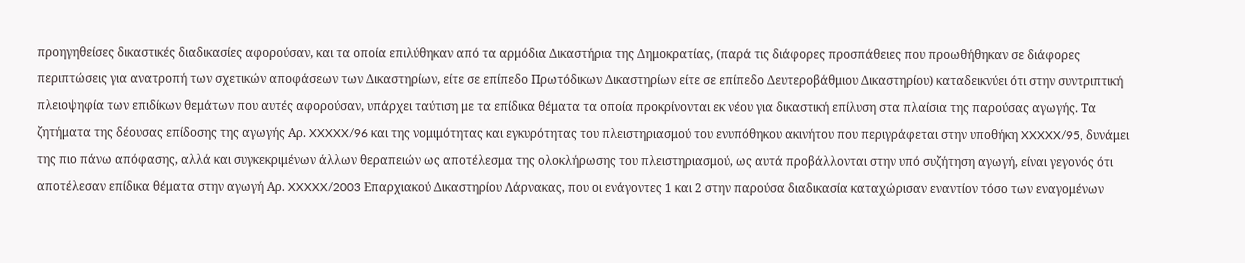προηγηθείσες δικαστικές διαδικασίες αφορούσαν, και τα οποία επιλύθηκαν από τα αρμόδια Δικαστήρια της Δημοκρατίας, (παρά τις διάφορες προσπάθειες που προωθήθηκαν σε διάφορες περιπτώσεις για ανατροπή των σχετικών αποφάσεων των Δικαστηρίων, είτε σε επίπεδο Πρωτόδικων Δικαστηρίων είτε σε επίπεδο Δευτεροβάθμιου Δικαστηρίου) καταδεικνύει ότι στην συντριπτική πλειοψηφία των επιδίκων θεμάτων που αυτές αφορούσαν, υπάρχει ταύτιση με τα επίδικα θέματα τα οποία προκρίνονται εκ νέου για δικαστική επίλυση στα πλαίσια της παρούσας αγωγής. Τα ζητήματα της δέουσας επίδοσης της αγωγής Αρ. XXXXX/96 και της νομιμότητας και εγκυρότητας του πλειστηριασμού του ενυπόθηκου ακινήτου που περιγράφεται στην υποθήκη XXXXX/95, δυνάμει της πιο πάνω απόφασης, αλλά και συγκεκριμένων άλλων θεραπειών ως αποτέλεσμα της ολοκλήρωσης του πλειστηριασμού, ως αυτά προβάλλονται στην υπό συζήτηση αγωγή, είναι γεγονός ότι αποτέλεσαν επίδικα θέματα στην αγωγή Αρ. XXXXX/2003 Επαρχιακού Δικαστηρίου Λάρνακας, που οι ενάγοντες 1 και 2 στην παρούσα διαδικασία καταχώρισαν εναντίον τόσο των εναγομένων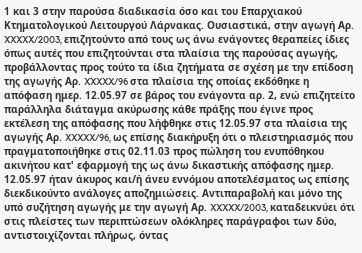1 και 3 στην παρούσα διαδικασία όσο και του Επαρχιακού Κτηματολογικού Λειτουργού Λάρνακας. Ουσιαστικά, στην αγωγή Αρ. XXXXX/2003, επιζητούντο από τους ως άνω ενάγοντες θεραπείες ίδιες όπως αυτές που επιζητούνται στα πλαίσια της παρούσας αγωγής, προβάλλοντας προς τούτο τα ίδια ζητήματα σε σχέση με την επίδοση της αγωγής Αρ. XXXXX/96 στα πλαίσια της οποίας εκδόθηκε η απόφαση ημερ. 12.05.97 σε βάρος του ενάγοντα αρ. 2, ενώ επιζητείτο παράλληλα διάταγμα ακύρωσης κάθε πράξης που έγινε προς εκτέλεση της απόφασης που λήφθηκε στις 12.05.97 στα πλαίσια της αγωγής Αρ. XXXXX/96, ως επίσης διακήρυξη ότι ο πλειστηριασμός που πραγματοποιήθηκε στις 02.11.03 προς πώληση του ενυπόθηκου ακινήτου κατ' εφαρμογή της ως άνω δικαστικής απόφασης ημερ. 12.05.97 ήταν άκυρος και/ή άνευ εννόμου αποτελέσματος ως επίσης διεκδικούντο ανάλογες αποζημιώσεις. Αντιπαραβολή και μόνο της υπό συζήτηση αγωγής με την αγωγή Αρ. XXXXX/2003, καταδεικνύει ότι στις πλείστες των περιπτώσεων ολόκληρες παράγραφοι των δύο, αντιστοιχίζονται πλήρως, όντας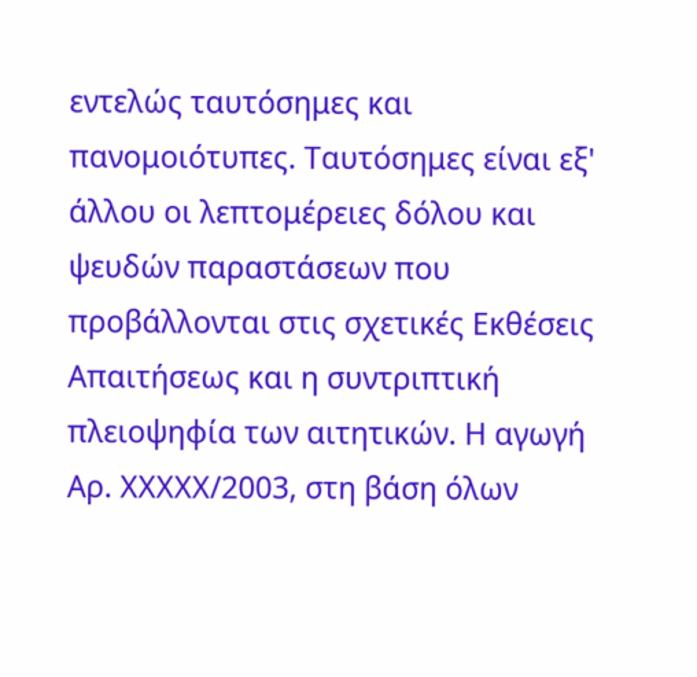εντελώς ταυτόσημες και πανομοιότυπες. Ταυτόσημες είναι εξ' άλλου οι λεπτομέρειες δόλου και ψευδών παραστάσεων που προβάλλονται στις σχετικές Εκθέσεις Απαιτήσεως και η συντριπτική πλειοψηφία των αιτητικών. Η αγωγή Αρ. XXXXX/2003, στη βάση όλων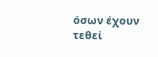όσων έχουν τεθεί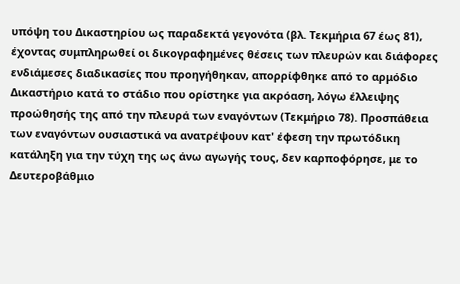υπόψη του Δικαστηρίου ως παραδεκτά γεγονότα (βλ. Τεκμήρια 67 έως 81), έχοντας συμπληρωθεί οι δικογραφημένες θέσεις των πλευρών και διάφορες ενδιάμεσες διαδικασίες που προηγήθηκαν, απορρίφθηκε από το αρμόδιο Δικαστήριο κατά το στάδιο που ορίστηκε για ακρόαση, λόγω έλλειψης προώθησής της από την πλευρά των εναγόντων (Τεκμήριο 78). Προσπάθεια των εναγόντων ουσιαστικά να ανατρέψουν κατ' έφεση την πρωτόδικη κατάληξη για την τύχη της ως άνω αγωγής τους, δεν καρποφόρησε, με το Δευτεροβάθμιο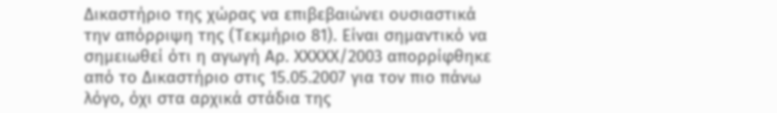Δικαστήριο της χώρας να επιβεβαιώνει ουσιαστικά την απόρριψη της (Τεκμήριο 81). Είναι σημαντικό να σημειωθεί ότι η αγωγή Αρ. XXXXX/2003 απορρίφθηκε από το Δικαστήριο στις 15.05.2007 για τον πιο πάνω λόγο, όχι στα αρχικά στάδια της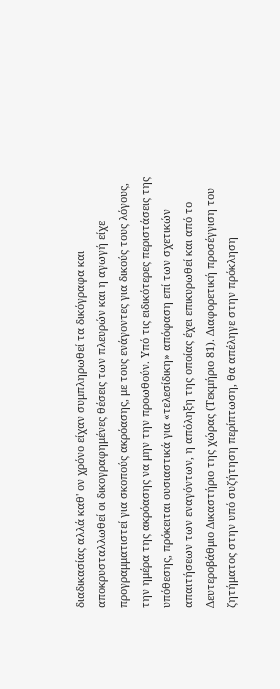διαδικασίας αλλά καθ' ον χρόνο είχαν συμπληρωθεί τα δικόγραφα και αποκρυσταλλωθεί οι δικογραφημένες θέσεις των πλευρών και η αγωγή είχε προγραμματιστεί για σκοπούς ακρόασης, με τους ενάγοντες για δικούς τους λόγους, την ημέρα της ακρόασης να μην την προωθούν. Υπό τις ειδικότερες περιστάσεις της υπόθεσης, πρόκειται ουσιαστικά για «τελεσίδικη» απόφαση επί των σχετικών απαιτήσεων των εναγόντων, η απόληξη της οποίας έχει επικυρωθεί και από το Δευτεροβάθμιο Δικαστήριο της χώρας (Τεκμήριο 81). Διαφορετική προσέγγιση του ζητήματος στην υπό συζήτηση περίπτωση, θα απέληγε στην πρόκληση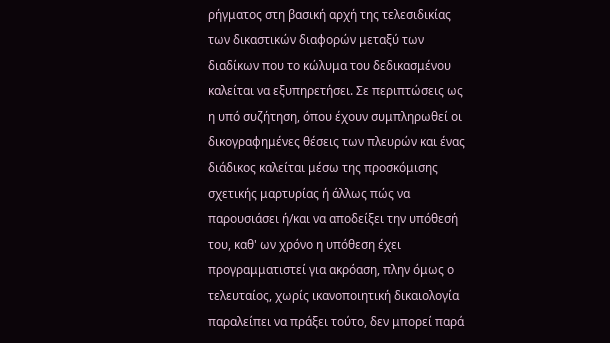ρήγματος στη βασική αρχή της τελεσιδικίας των δικαστικών διαφορών μεταξύ των διαδίκων που το κώλυμα του δεδικασμένου καλείται να εξυπηρετήσει. Σε περιπτώσεις ως η υπό συζήτηση, όπου έχουν συμπληρωθεί οι δικογραφημένες θέσεις των πλευρών και ένας διάδικος καλείται μέσω της προσκόμισης σχετικής μαρτυρίας ή άλλως πώς να παρουσιάσει ή/και να αποδείξει την υπόθεσή του, καθ' ων χρόνο η υπόθεση έχει προγραμματιστεί για ακρόαση, πλην όμως ο τελευταίος, χωρίς ικανοποιητική δικαιολογία παραλείπει να πράξει τούτο, δεν μπορεί παρά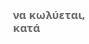να κωλύεται, κατά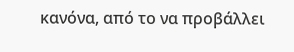κανόνα, από το να προβάλλει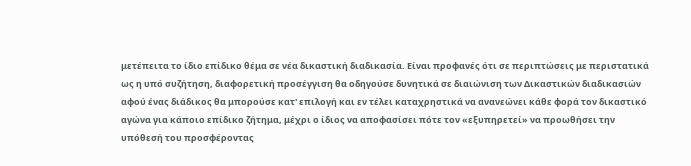μετέπειτα το ίδιο επίδικο θέμα σε νέα δικαστική διαδικασία. Είναι προφανές ότι σε περιπτώσεις με περιστατικά ως η υπό συζήτηση, διαφορετική προσέγγιση θα οδηγούσε δυνητικά σε διαιώνιση των Δικαστικών διαδικασιών αφού ένας διάδικος θα μπορούσε κατ' επιλογή και εν τέλει καταχρηστικά να ανανεώνει κάθε φορά τον δικαστικό αγώνα για κάποιο επίδικο ζήτημα, μέχρι ο ίδιος να αποφασίσει πότε τον «εξυπηρετεί» να προωθήσει την υπόθεσή του προσφέροντας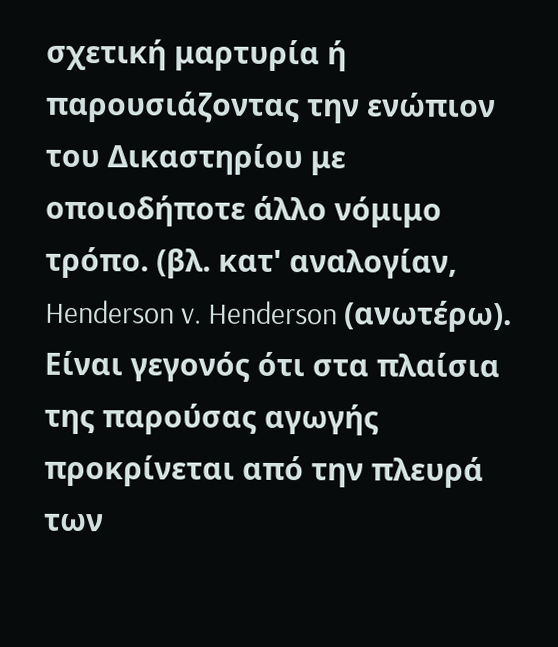σχετική μαρτυρία ή παρουσιάζοντας την ενώπιον του Δικαστηρίου με οποιοδήποτε άλλο νόμιμο τρόπο. (βλ. κατ' αναλογίαν, Henderson v. Henderson (ανωτέρω). Είναι γεγονός ότι στα πλαίσια της παρούσας αγωγής προκρίνεται από την πλευρά των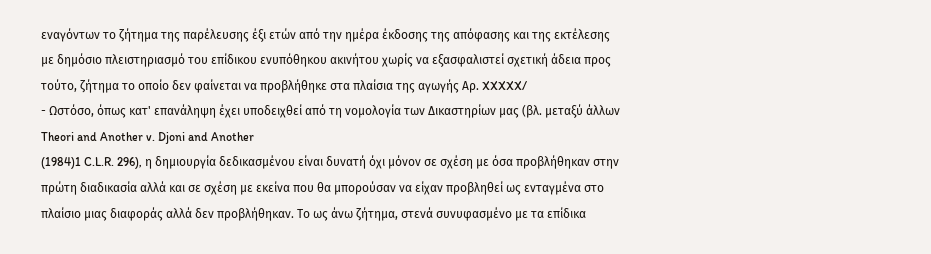εναγόντων το ζήτημα της παρέλευσης έξι ετών από την ημέρα έκδοσης της απόφασης και της εκτέλεσης με δημόσιο πλειστηριασμό του επίδικου ενυπόθηκου ακινήτου χωρίς να εξασφαλιστεί σχετική άδεια προς τούτο, ζήτημα το οποίο δεν φαίνεται να προβλήθηκε στα πλαίσια της αγωγής Αρ. XXXXX/
- Ωστόσο, όπως κατ' επανάληψη έχει υποδειχθεί από τη νομολογία των Δικαστηρίων μας (βλ. μεταξύ άλλων Theori and Another v. Djoni and Another
(1984)1 C.L.R. 296), η δημιουργία δεδικασμένου είναι δυνατή όχι μόνον σε σχέση με όσα προβλήθηκαν στην πρώτη διαδικασία αλλά και σε σχέση με εκείνα που θα μπορούσαν να είχαν προβληθεί ως ενταγμένα στο πλαίσιο μιας διαφοράς αλλά δεν προβλήθηκαν. Το ως άνω ζήτημα, στενά συνυφασμένο με τα επίδικα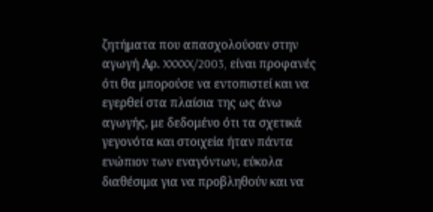ζητήματα που απασχολούσαν στην αγωγή Αρ. XXXXX/2003, είναι προφανές ότι θα μπορούσε να εντοπιστεί και να εγερθεί στα πλαίσια της ως άνω αγωγής, με δεδομένο ότι τα σχετικά γεγονότα και στοιχεία ήταν πάντα ενώπιον των εναγόντων, εύκολα διαθέσιμα για να προβληθούν και να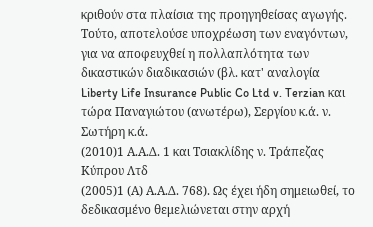κριθούν στα πλαίσια της προηγηθείσας αγωγής. Τούτο, αποτελούσε υποχρέωση των εναγόντων, για να αποφευχθεί η πολλαπλότητα των δικαστικών διαδικασιών (βλ. κατ' αναλογία Liberty Life Insurance Public Co Ltd v. Terzian και τώρα Παναγιώτου (ανωτέρω), Σεργίου κ.ά. ν. Σωτήρη κ.ά.
(2010)1 Α.Α.Δ. 1 και Τσιακλίδης ν. Τράπεζας Κύπρου Λτδ
(2005)1 (Α) Α.Α.Δ. 768). Ως έχει ήδη σημειωθεί, το δεδικασμένο θεμελιώνεται στην αρχή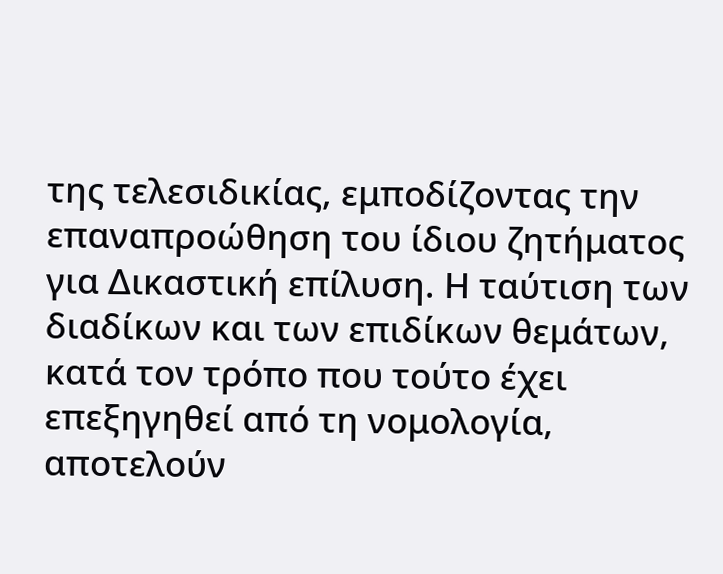της τελεσιδικίας, εμποδίζοντας την επαναπροώθηση του ίδιου ζητήματος για Δικαστική επίλυση. Η ταύτιση των διαδίκων και των επιδίκων θεμάτων, κατά τον τρόπο που τούτο έχει επεξηγηθεί από τη νομολογία, αποτελούν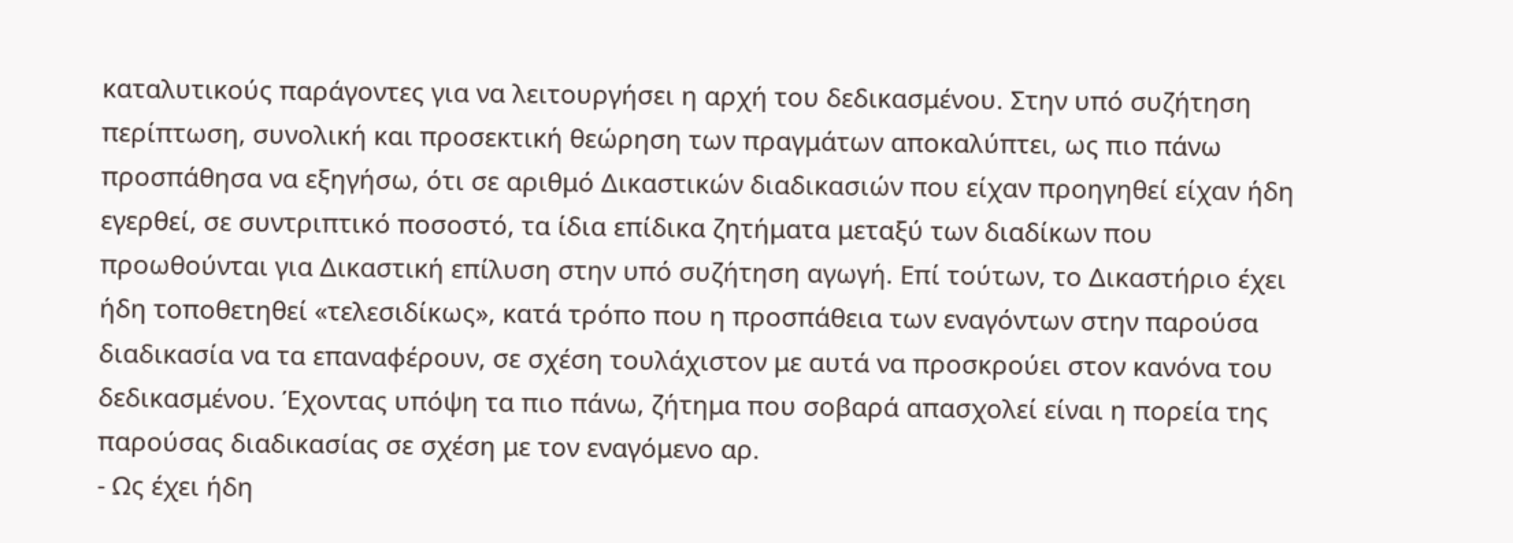καταλυτικούς παράγοντες για να λειτουργήσει η αρχή του δεδικασμένου. Στην υπό συζήτηση περίπτωση, συνολική και προσεκτική θεώρηση των πραγμάτων αποκαλύπτει, ως πιο πάνω προσπάθησα να εξηγήσω, ότι σε αριθμό Δικαστικών διαδικασιών που είχαν προηγηθεί είχαν ήδη εγερθεί, σε συντριπτικό ποσοστό, τα ίδια επίδικα ζητήματα μεταξύ των διαδίκων που προωθούνται για Δικαστική επίλυση στην υπό συζήτηση αγωγή. Επί τούτων, το Δικαστήριο έχει ήδη τοποθετηθεί «τελεσιδίκως», κατά τρόπο που η προσπάθεια των εναγόντων στην παρούσα διαδικασία να τα επαναφέρουν, σε σχέση τουλάχιστον με αυτά να προσκρούει στον κανόνα του δεδικασμένου. Έχοντας υπόψη τα πιο πάνω, ζήτημα που σοβαρά απασχολεί είναι η πορεία της παρούσας διαδικασίας σε σχέση με τον εναγόμενο αρ.
- Ως έχει ήδη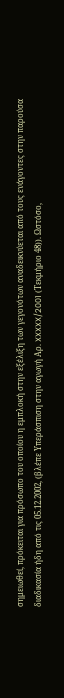σημειωθεί, πρόκειται για πρόσωπο του οποίου η εμπλοκή στην εξέλιξη των γεγονότων αναδεικνύεται από τους ενάγοντες στην παρούσα διαδικασία ήδη από τις 05.12.2002, (βλέπε Υπεράσπιση στην αγωγή Αρ. XXXXX/2001 (Τεκμήριο 48)). Ωστόσο,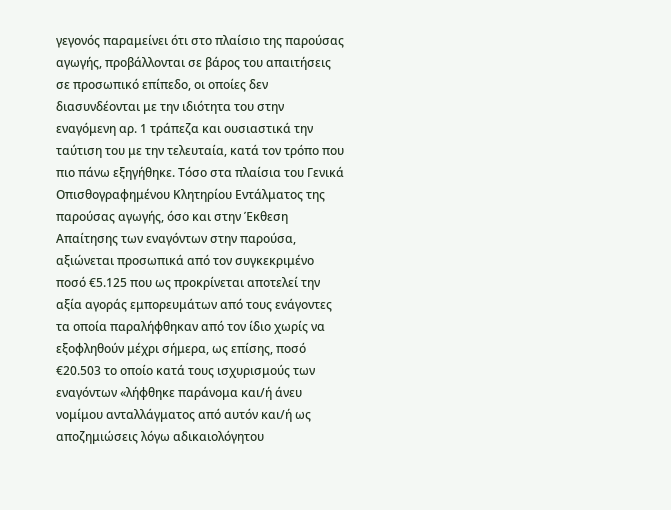γεγονός παραμείνει ότι στο πλαίσιο της παρούσας αγωγής, προβάλλονται σε βάρος του απαιτήσεις σε προσωπικό επίπεδο, οι οποίες δεν διασυνδέονται με την ιδιότητα του στην εναγόμενη αρ. 1 τράπεζα και ουσιαστικά την ταύτιση του με την τελευταία, κατά τον τρόπο που πιο πάνω εξηγήθηκε. Τόσο στα πλαίσια του Γενικά Οπισθογραφημένου Κλητηρίου Εντάλματος της παρούσας αγωγής, όσο και στην Έκθεση Απαίτησης των εναγόντων στην παρούσα, αξιώνεται προσωπικά από τον συγκεκριμένο ποσό €5.125 που ως προκρίνεται αποτελεί την αξία αγοράς εμπορευμάτων από τους ενάγοντες τα οποία παραλήφθηκαν από τον ίδιο χωρίς να εξοφληθούν μέχρι σήμερα, ως επίσης, ποσό €20.503 το οποίο κατά τους ισχυρισμούς των εναγόντων «λήφθηκε παράνομα και/ή άνευ νομίμου ανταλλάγματος από αυτόν και/ή ως αποζημιώσεις λόγω αδικαιολόγητου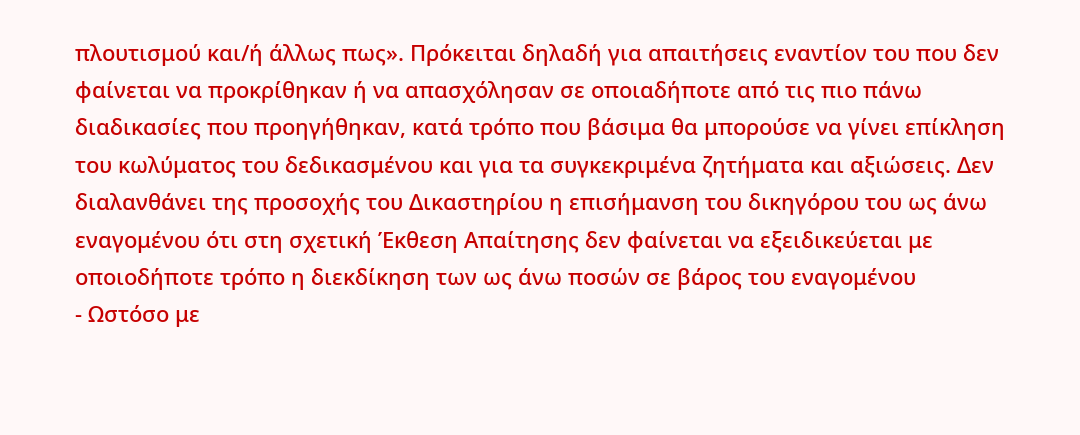πλουτισμού και/ή άλλως πως». Πρόκειται δηλαδή για απαιτήσεις εναντίον του που δεν φαίνεται να προκρίθηκαν ή να απασχόλησαν σε οποιαδήποτε από τις πιο πάνω διαδικασίες που προηγήθηκαν, κατά τρόπο που βάσιμα θα μπορούσε να γίνει επίκληση του κωλύματος του δεδικασμένου και για τα συγκεκριμένα ζητήματα και αξιώσεις. Δεν διαλανθάνει της προσοχής του Δικαστηρίου η επισήμανση του δικηγόρου του ως άνω εναγομένου ότι στη σχετική Έκθεση Απαίτησης δεν φαίνεται να εξειδικεύεται με οποιοδήποτε τρόπο η διεκδίκηση των ως άνω ποσών σε βάρος του εναγομένου
- Ωστόσο με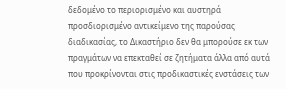δεδομένο το περιορισμένο και αυστηρά προσδιορισμένο αντικείμενο της παρούσας διαδικασίας, το Δικαστήριο δεν θα μπορούσε εκ των πραγμάτων να επεκταθεί σε ζητήματα άλλα από αυτά που προκρίνονται στις προδικαστικές ενστάσεις των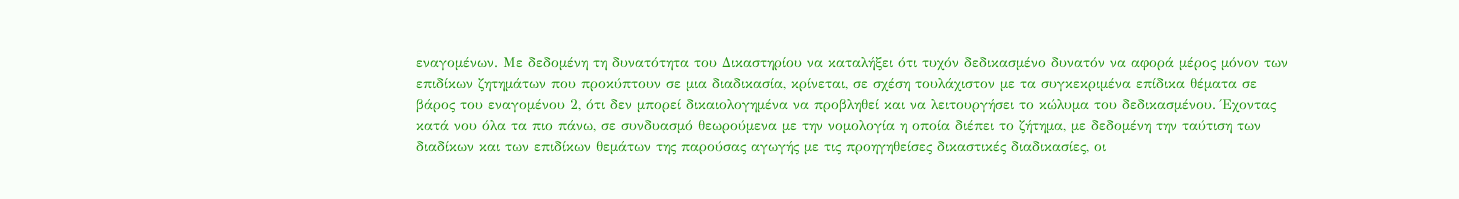εναγομένων. Με δεδομένη τη δυνατότητα του Δικαστηρίου να καταλήξει ότι τυχόν δεδικασμένο δυνατόν να αφορά μέρος μόνον των επιδίκων ζητημάτων που προκύπτουν σε μια διαδικασία, κρίνεται, σε σχέση τουλάχιστον με τα συγκεκριμένα επίδικα θέματα σε βάρος του εναγομένου 2, ότι δεν μπορεί δικαιολογημένα να προβληθεί και να λειτουργήσει το κώλυμα του δεδικασμένου. Έχοντας κατά νου όλα τα πιο πάνω, σε συνδυασμό θεωρούμενα με την νομολογία η οποία διέπει το ζήτημα, με δεδομένη την ταύτιση των διαδίκων και των επιδίκων θεμάτων της παρούσας αγωγής με τις προηγηθείσες δικαστικές διαδικασίες, οι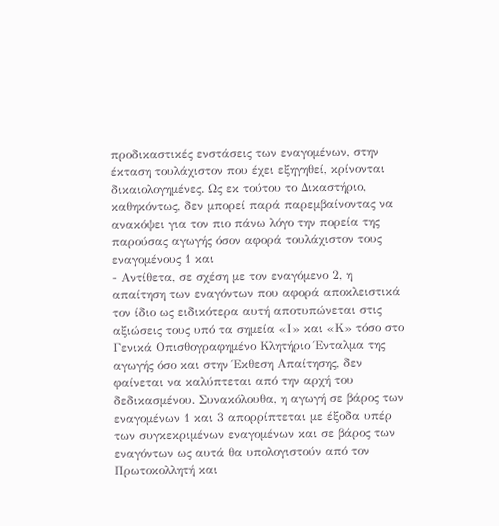προδικαστικές ενστάσεις των εναγομένων, στην έκταση τουλάχιστον που έχει εξηγηθεί, κρίνονται δικαιολογημένες. Ως εκ τούτου το Δικαστήριο, καθηκόντως, δεν μπορεί παρά παρεμβαίνοντας να ανακόψει για τον πιο πάνω λόγο την πορεία της παρούσας αγωγής όσον αφορά τουλάχιστον τους εναγομένους 1 και
- Αντίθετα, σε σχέση με τον εναγόμενο 2, η απαίτηση των εναγόντων που αφορά αποκλειστικά τον ίδιο ως ειδικότερα αυτή αποτυπώνεται στις αξιώσεις τους υπό τα σημεία «Ι» και «Κ» τόσο στο Γενικά Οπισθογραφημένο Κλητήριο Ένταλμα της αγωγής όσο και στην Έκθεση Απαίτησης, δεν φαίνεται να καλύπτεται από την αρχή του δεδικασμένου. Συνακόλουθα, η αγωγή σε βάρος των εναγομένων 1 και 3 απορρίπτεται με έξοδα υπέρ των συγκεκριμένων εναγομένων και σε βάρος των εναγόντων ως αυτά θα υπολογιστούν από τον Πρωτοκολλητή και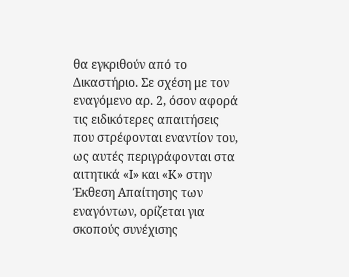θα εγκριθούν από το Δικαστήριο. Σε σχέση με τον εναγόμενο αρ. 2, όσον αφορά τις ειδικότερες απαιτήσεις που στρέφονται εναντίον του, ως αυτές περιγράφονται στα αιτητικά «Ι» και «Κ» στην Έκθεση Απαίτησης των εναγόντων, ορίζεται για σκοπούς συνέχισης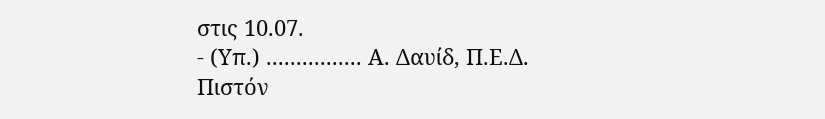στις 10.07.
- (Υπ.) ................ Α. Δαυίδ, Π.Ε.Δ. Πιστόν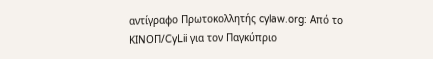αντίγραφο Πρωτοκολλητής cylaw.org: Από το ΚΙΝOΠ/CyLii για τον Παγκύπριο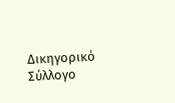Δικηγορικό Σύλλογο